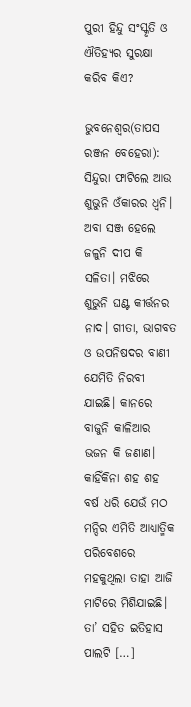ପୁରୀ ହିନ୍ଦୁ ସଂସ୍କୃତି ଓ ଐତିହ୍ୟର ସୁରକ୍ଷା କରିବ କିଏ?

ଭୁବନେଶ୍ୱର(ତାପସ ରଞ୍ଜନ ବେହେରା): ସିନ୍ଦୁରା ଫାଟିଲେ ଆଉ ଶୁଭୁନି ଓଁକାରର ଧ୍ୱନି। ଅବା ସଞ୍ଜ ହେଲେ ଜଳୁନି ଦୀପ କି ସଳିତା। ମଝିରେ ଶୁଭୁନି ଘଣ୍ଟ କୀର୍ତ୍ତନର ନାଦ। ଗୀତା, ଭାଗବତ ଓ ଉପନିଷଦର ବାଣୀ ଯେମିତି ନିରବୀ ଯାଇଛି। କାନରେ ବାଜୁନି କାଳିଆର ଭଜନ କି ଜଣାଣ। କାହିଁକିନା ଶହ ଶହ ବର୍ଷ ଧରି ଯେଉଁ ମଠ ମନ୍ଦିର ଏମିତି ଆଧ୍ୟାତ୍ମିକ ପରିବେଶରେ ମହକୁଥିଲା ତାହା ଆଜି ମାଟିରେ ମିଶିଯାଇଛି। ତା’ ସହିତ ଇତିହାସ ପାଲଟି […]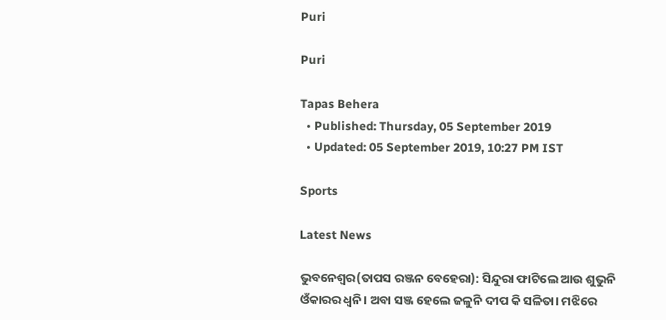Puri

Puri

Tapas Behera
  • Published: Thursday, 05 September 2019
  • Updated: 05 September 2019, 10:27 PM IST

Sports

Latest News

ଭୁବନେଶ୍ୱର(ତାପସ ରଞ୍ଜନ ବେହେରା): ସିନ୍ଦୁରା ଫାଟିଲେ ଆଉ ଶୁଭୁନି ଓଁକାରର ଧ୍ୱନି। ଅବା ସଞ୍ଜ ହେଲେ ଜଳୁନି ଦୀପ କି ସଳିତା। ମଝିରେ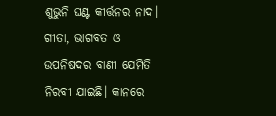ଶୁଭୁନି ଘଣ୍ଟ କୀର୍ତ୍ତନର ନାଦ। ଗୀତା, ଭାଗବତ ଓ ଉପନିଷଦର ବାଣୀ ଯେମିତି ନିରବୀ ଯାଇଛି। କାନରେ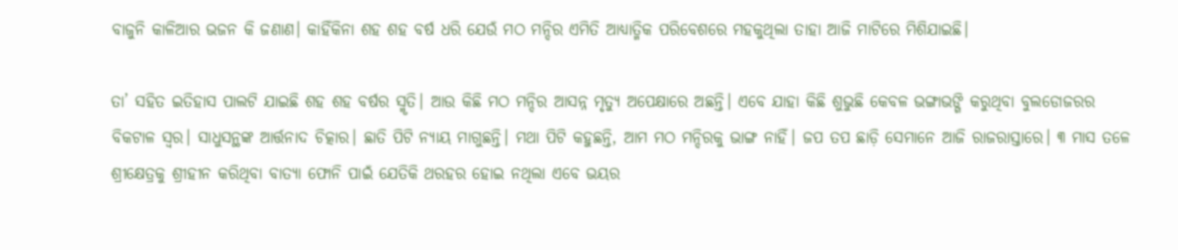ବାଜୁନି କାଳିଆର ଭଜନ କି ଜଣାଣ। କାହିଁକିନା ଶହ ଶହ ବର୍ଷ ଧରି ଯେଉଁ ମଠ ମନ୍ଦିର ଏମିତି ଆଧ୍ୟାତ୍ମିକ ପରିବେଶରେ ମହକୁଥିଲା ତାହା ଆଜି ମାଟିରେ ମିଶିଯାଇଛି।

ତା’ ସହିତ ଇତିହାସ ପାଲଟି ଯାଇଛି ଶହ ଶହ ବର୍ଷର ସ୍ମୃତି। ଆଉ କିଛି ମଠ ମନ୍ଦିର ଆସନ୍ନ ମୃତ୍ୟୁ ଅପେକ୍ଷାରେ ଅଛନ୍ତି। ଏବେ ଯାହା କିଛି ଶୁଭୁଛି କେବଳ ଭଙ୍ଗାଭଙ୍ଗି କରୁଥିବା ବୁଲଡୋଜରର ବିକଟାଳ ସ୍ୱର। ସାଧୁସନ୍ଥଙ୍କ ଆର୍ତ୍ତନାଦ ଚିତ୍କାର। ଛାତି ପିଟି ନ୍ୟାୟ ମାଗୁଛନ୍ତି। ମଥା ପିଟି କହୁଛନ୍ତି, ଆମ ମଠ ମନ୍ଦିରକୁ ଭାଙ୍ଗ ନାହିଁ। ଜପ ତପ ଛାଡ଼ି ସେମାନେ ଆଜି ରାଜରାସ୍ତାରେ। ୩ ମାସ ତଳେ ଶ୍ରୀକ୍ଷେତ୍ରକୁ ଶ୍ରୀହୀନ କରିଥିବା ବାତ୍ୟା ଫୋନି ପାଇଁ ଯେତିକି ଥରହର ହୋଇ ନଥିଲା ଏବେ ଭୟର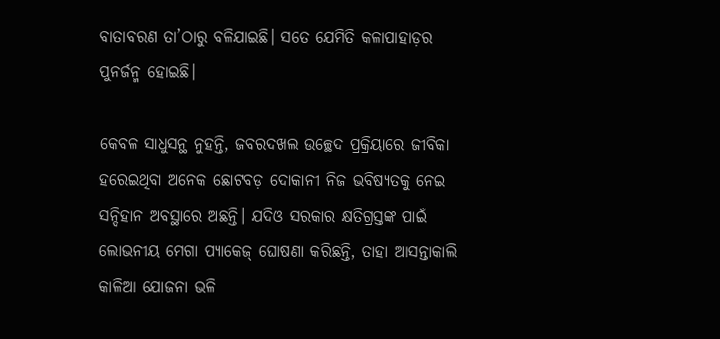ବାତାବରଣ ତା’ଠାରୁ ବଳିଯାଇଛି। ସତେ ଯେମିତି କଳାପାହାଡ଼ର ପୁନର୍ଜନ୍ମ ହୋଇଛି।

କେବଳ ସାଧୁସନ୍ଥ ନୁହନ୍ତି, ଜବରଦଖଲ ଉଚ୍ଛେଦ ପ୍ରକ୍ରିୟାରେ ଜୀବିକା ହରେଇଥିବା ଅନେକ ଛୋଟବଡ଼ ଦୋକାନୀ ନିଜ ଭବିଷ୍ୟତକୁ ନେଇ ସନ୍ଦିହାନ ଅବସ୍ଥାରେ ଅଛନ୍ତି। ଯଦିଓ ସରକାର କ୍ଷତିଗ୍ରସ୍ତଙ୍କ ପାଇଁ ଲୋଭନୀୟ ମେଗା ପ୍ୟାକେଜ୍‌ ଘୋଷଣା କରିଛନ୍ତି, ତାହା ଆସନ୍ତାକାଲି କାଳିଆ ଯୋଜନା ଭଳି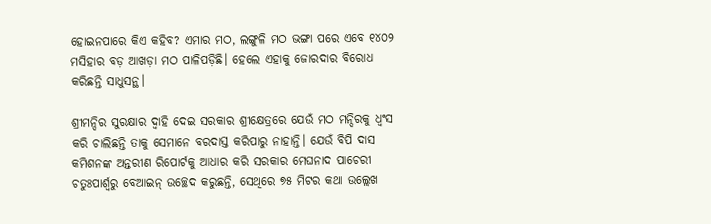ହୋଇନପାରେ କିଏ କହିବ? ଏମାର ମଠ, ଲଙ୍ଗୁଳି ମଠ ଭଙ୍ଗା ପରେ ଏବେ ୧୪୦୨ ମସିହାର ବଡ଼ ଆଖଡ଼ା ମଠ ପାଳିପଡ଼ିଛି। ହେଲେ ଏହାକୁ ଜୋରଦାର ବିରୋଧ କରିଛନ୍ତି ସାଧୁସନ୍ଥ।

ଶ୍ରୀମନ୍ଦିର ସୁରକ୍ଷାର ଦ୍ୱାହି ଦେଇ ସରକାର ଶ୍ରୀକ୍ଷେତ୍ରରେ ଯେଉଁ ମଠ ମନ୍ଦିରକୁ ଧ୍ୱଂସ କରି ଚାଲିଛନ୍ତି ତାକୁ ସେମାନେ ବରଦାସ୍ତ କରିପାରୁ ନାହାନ୍ତି। ଯେଉଁ ବିପି ଦାସ କମିଶନଙ୍କ ଅନ୍ତରୀଣ ରିପୋର୍ଟକୁ ଆଧାର କରି ସରକାର ମେଘନାଦ ପାଚେରୀ ଚତୁଃପାର୍ଶ୍ୱରୁ ବେଆଇନ୍ ଉଚ୍ଛେଦ କରୁଛନ୍ତି, ସେଥିରେ ୭୫ ମିଟର କଥା ଉଲ୍ଲେଖ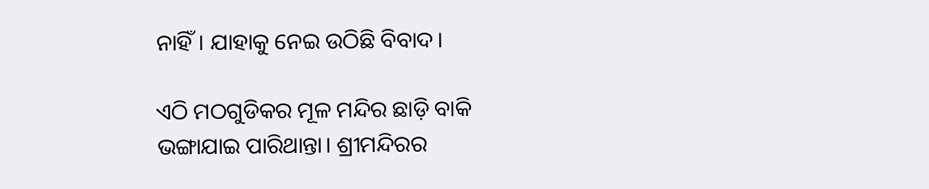ନାହିଁ। ଯାହାକୁ ନେଇ ଉଠିଛି ବିବାଦ।

ଏଠି ମଠଗୁଡିକର ମୂଳ ମନ୍ଦିର ଛାଡ଼ି ବାକି ଭଙ୍ଗାଯାଇ ପାରିଥାନ୍ତା। ଶ୍ରୀମନ୍ଦିରର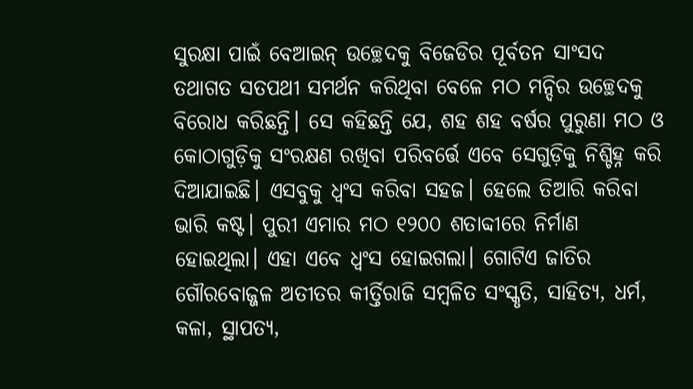ସୁରକ୍ଷା ପାଇଁ ବେଆଇନ୍ ଉଚ୍ଛେଦକୁ ବିଜେଡିର ପୂର୍ବତନ ସାଂସଦ ତଥାଗତ ସତପଥୀ ସମର୍ଥନ କରିଥିବା ବେଳେ ମଠ ମନ୍ଦିର ଉଚ୍ଛେଦକୁ ବିରୋଧ କରିଛନ୍ତି। ସେ କହିଛନ୍ତି ଯେ, ଶହ ଶହ ବର୍ଷର ପୁରୁଣା ମଠ ଓ କୋଠାଗୁଡ଼ିକୁ ସଂରକ୍ଷଣ ରଖିବା ପରିବର୍ତ୍ତେ ଏବେ ସେଗୁଡ଼ିକୁ ନିଶ୍ଚିହ୍ନ କରି ଦିଆଯାଇଛି। ଏସବୁକୁ ଧ୍ୱଂସ କରିବା ସହଜ। ହେଲେ ତିଆରି କରିବା ଭାରି କଷ୍ଟ। ପୁରୀ ଏମାର ମଠ ୧୨୦୦ ଶତାବ୍ଦୀରେ ନିର୍ମାଣ ହୋଇଥିଲା। ଏହା ଏବେ ଧ୍ୱଂସ ହୋଇଗଲା। ଗୋଟିଏ ଜାତିର ଗୌରବୋଜ୍ଜଳ ଅତୀତର କୀର୍ତ୍ତିରାଜି ସମ୍ବଳିତ ସଂସ୍କୃତି, ସାହିତ୍ୟ, ଧର୍ମ, କଳା, ସ୍ଥାପତ୍ୟ,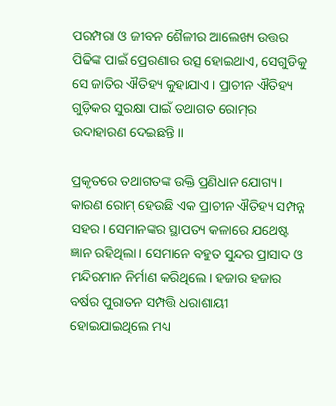ପରମ୍ପରା ଓ ଜୀବନ ଶୈଳୀର ଆଲେଖ୍ୟ ଉତ୍ତର ପିଢିଙ୍କ ପାଇଁ ପ୍ରେରଣାର ଉତ୍ସ ହୋଇଥାଏ, ସେଗୁଡିକୁ ସେ ଜାତିର ଐତିହ୍ୟ କୁହାଯାଏ। ପ୍ରାଚୀନ ଐତିହ୍ୟ ଗୁଡ଼ିକର ସୁରକ୍ଷା ପାଇଁ ତଥାଗତ ରୋମ୍‌ର ଉଦାହାରଣ ଦେଇଛନ୍ତି।।

ପ୍ରକୃତରେ ତଥାଗତଙ୍କ ଉକ୍ତି ପ୍ରଣିଧାନ ଯୋଗ୍ୟ। କାରଣ ରୋମ୍‌ ହେଉଛି ଏକ ପ୍ରାଚୀନ ଐତିହ୍ୟ ସମ୍ପନ୍ନ ସହର। ସେମାନଙ୍କର ସ୍ଥାପତ୍ୟ କଳାରେ ଯଥେଷ୍ଟ ଜ୍ଞାନ ରହିଥିଲା। ସେମାନେ ବହୁତ ସୁନ୍ଦର ପ୍ରାସାଦ ଓ ମନ୍ଦିରମାନ ନିର୍ମାଣ କରିଥିଲେ। ହଜାର ହଜାର ବର୍ଷର ପୁରାତନ ସମ୍ପତ୍ତି ଧରାଶାୟୀ ହୋଇଯାଇଥିଲେ ମଧ୍ୟ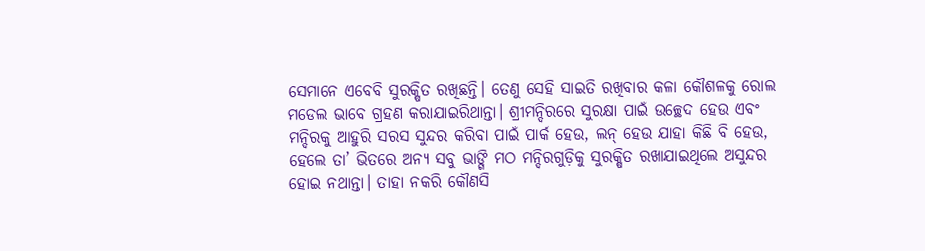ସେମାନେ ଏବେବି ସୁରକ୍ଷିତ ରଖିଛନ୍ତି। ତେଣୁ ସେହି ସାଇତି ରଖିବାର କଳା କୌଶଳକୁ ରୋଲ ମଡେଲ ଭାବେ ଗ୍ରହଣ କରାଯାଇରିଥାନ୍ତା। ଶ୍ରୀମନ୍ଦିରରେ ସୁରକ୍ଷା ପାଇଁ ଉଚ୍ଛେଦ ହେଉ ଏବଂ ମନ୍ଦିରକୁ ଆହୁରି ସରସ ସୁନ୍ଦର କରିବା ପାଇଁ ପାର୍କ ହେଉ, ଲନ୍‌ ହେଉ ଯାହା କିଛି ବି ହେଉ, ହେଲେ ତା’ ଭିତରେ ଅନ୍ୟ ସବୁ ଭାଙ୍ଗି ମଠ ମନ୍ଦିରଗୁଡ଼ିକୁ ସୁରକ୍ଷିତ ରଖାଯାଇଥିଲେ ଅସୁନ୍ଦର ହୋଇ ନଥାନ୍ତା। ତାହା ନକରି କୌଣସି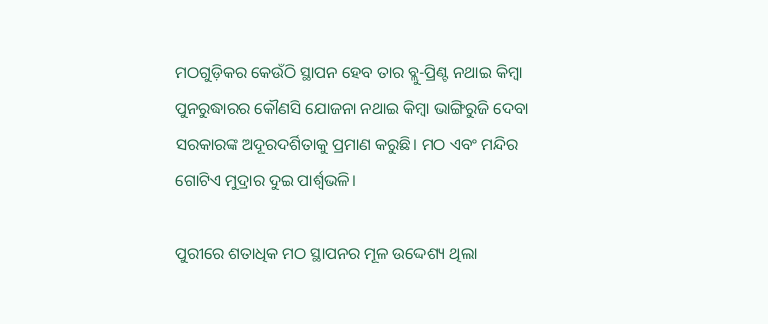ମଠଗୁଡ଼ିକର କେଉଁଠି ସ୍ଥାପନ ହେବ ତାର ବ୍ଲୁ-ପ୍ରିଣ୍ଟ ନଥାଇ କିମ୍ବା ପୁନରୁଦ୍ଧାରର କୌଣସି ଯୋଜନା ନଥାଇ କିମ୍ବା ଭାଙ୍ଗିରୁଜି ଦେବା ସରକାରଙ୍କ ଅଦୂରଦର୍ଶିତାକୁ ପ୍ରମାଣ କରୁଛି। ମଠ ଏବଂ ମନ୍ଦିର ଗୋଟିଏ ମୁଦ୍ରାର ଦୁଇ ପାର୍ଶ୍ୱଭଳି।

ପୁରୀରେ ଶତାଧିକ ମଠ ସ୍ଥାପନର ମୂଳ ଉଦ୍ଦେଶ୍ୟ ଥିଲା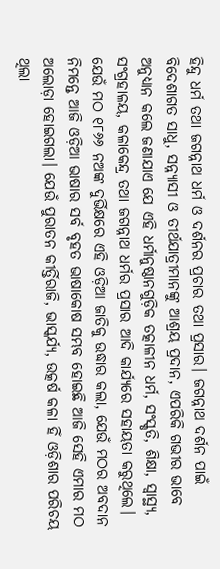ହିନ୍ଦୁ ଧର୍ମ ତଥା ଜଗନ୍ନାଥ ଧର୍ମ ଓ ଦର୍ଶନର ପ୍ରଚାର ତଥା ପ୍ରସାର। ଜଗନ୍ନାଥ ଦର୍ଶନ ପାଇଁ ବିଦେଶାଗତ ସାଧୁ, ସନ୍ନ୍ୟାସୀ ଓ ତୀର୍ଥଯାତ୍ରୀମାନଙ୍କୁ ଆଶ୍ରୟ ପ୍ରଦାନ, ଏପରିକି ଗଭୀର ଭାବେ ଅନୁଧ୍ୟାନ କଲେ ଜଣାଯାଏ ଯେ ଏହି ଧର୍ମାନୁଷ୍ଠାନଗୁଡ଼ିକ ତତ୍କାଳୀନ ଧର୍ମ, ସଂସ୍କୃତି, ଶିକ୍ଷା, ସ୍ୱାସ୍ଥ୍ୟ, ସଂଗ୍ରହାଳୟ, କଳାକେନ୍ଦ୍ର ତଥା ଜଗନ୍ନାଥ ଧର୍ମର ପ୍ରସାର ଆଦି କାର୍ଯ୍ୟରେ ସହାୟତା କରୁଥିଲେ। ଯେଉଁ ମଠ ୧୮୬୬ ନଅଙ୍କ ଦୁର୍ଭିକ୍ଷରେ ଏହି ଓଡ଼ିଆ ଜାତିକୁ ଉଦ୍ଧାର କଲା, ଯେଉଁ ମଠର ଅବଦାନ ନିମନ୍ତେ ଆଜି ଓଡ଼ିଆ ଭାଷାର ସର୍ବ ବୃହତ ଭାଷାକୋଷ ସମ୍ଭବ ହୋଇଛି ଆଜି ସେହି ଏମାର ମଠ ଅଲୋଡ଼ା ହୋଇଗଲା। ଯେଉଁ ପୁରାତନ କୀର୍ତ୍ତିରାଜି, ଭାସ୍କର୍ଯ୍ୟ, ଉତ୍କର୍ଷ କଳା ହିଁ ଓଡ଼ିଶାର ପରିଚୟ ଥିଲା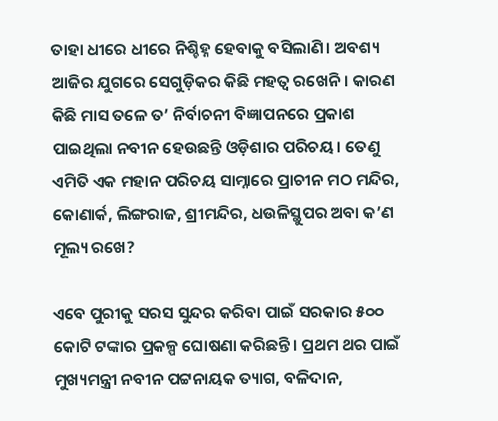ତାହା ଧୀରେ ଧୀରେ ନିଶ୍ଚିହ୍ନ ହେବାକୁ ବସିଲାଣି। ଅବଶ୍ୟ ଆଜିର ଯୁଗରେ ସେଗୁଡ଼ିକର କିଛି ମହତ୍ୱ ରଖେନି। କାରଣ କିଛି ମାସ ତଳେ ତ’ ନିର୍ବାଚନୀ ବିଜ୍ଞାପନରେ ପ୍ରକାଶ ପାଇଥିଲା ନବୀନ ହେଉଛନ୍ତି ଓଡ଼ିଶାର ପରିଚୟ। ତେଣୁ ଏମିତି ଏକ ମହାନ ପରିଚୟ ସାମ୍ନାରେ ପ୍ରାଚୀନ ମଠ ମନ୍ଦିର, କୋଣାର୍କ, ଲିଙ୍ଗରାଜ, ଶ୍ରୀମନ୍ଦିର, ଧଉଳିସ୍ଥୁପର ଅବା କ’ଣ ମୂଲ୍ୟ ରଖେ?

ଏବେ ପୁରୀକୁ ସରସ ସୁନ୍ଦର କରିବା ପାଇଁ ସରକାର ୫୦୦ କୋଟି ଟଙ୍କାର ପ୍ରକଳ୍ପ ଘୋଷଣା କରିଛନ୍ତି। ପ୍ରଥମ ଥର ପାଇଁ ମୁଖ୍ୟମନ୍ତ୍ରୀ ନବୀନ ପଟ୍ଟନାୟକ ତ୍ୟାଗ, ବଳିଦାନ,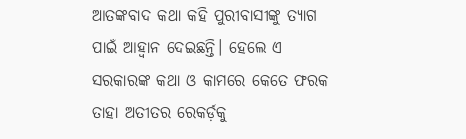ଆତଙ୍କବାଦ କଥା କହି ପୁରୀବାସୀଙ୍କୁ ତ୍ୟାଗ ପାଇଁ ଆହ୍ୱାନ ଦେଇଛନ୍ତି। ହେଲେ ଏ ସରକାରଙ୍କ କଥା ଓ କାମରେ କେତେ ଫରକ ତାହା ଅତୀତର ରେକର୍ଡ଼କୁ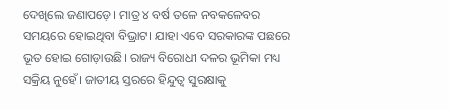ଦେଖିଲେ ଜଣାପଡ଼େ। ମାତ୍ର ୪ ବର୍ଷ ତଳେ ନବକଳେବର ସମୟରେ ହୋଇଥିବା ବିଭ୍ରାଟ। ଯାହା ଏବେ ସରକାରଙ୍କ ପଛରେ ଭୂତ ହୋଇ ଗୋଡ଼ାଉଛି। ରାଜ୍ୟ ବିରୋଧୀ ଦଳର ଭୂମିକା ମଧ୍ୟ ସକ୍ରିୟ ନୁହେଁ। ଜାତୀୟ ସ୍ତରରେ ହିନ୍ଦୁତ୍ୱ ସୁରକ୍ଷାକୁ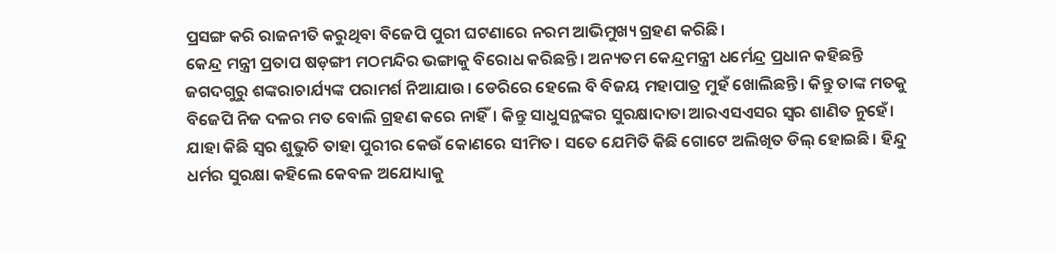ପ୍ରସଙ୍ଗ କରି ରାଜନୀତି କରୁଥିବା ବିଜେପି ପୁରୀ ଘଟଣାରେ ନରମ ଆଭିମୁଖ୍ୟ ଗ୍ରହଣ କରିଛି।
କେନ୍ଦ୍ର ମନ୍ତ୍ରୀ ପ୍ରତାପ ଷଡ଼ଙ୍ଗୀ ମଠମନ୍ଦିର ଭଙ୍ଗାକୁ ବିରୋଧ କରିଛନ୍ତି। ଅନ୍ୟତମ କେନ୍ଦ୍ରମନ୍ତ୍ରୀ ଧର୍ମେନ୍ଦ୍ର ପ୍ରଧାନ କହିଛନ୍ତି ଜଗଦଗୁରୁ ଶଙ୍କରାଚାର୍ଯ୍ୟଙ୍କ ପରାମର୍ଶ ନିଆଯାଉ। ଡେରିରେ ହେଲେ ବି ବିଜୟ ମହାପାତ୍ର ମୁହଁ ଖୋଲିଛନ୍ତି। କିନ୍ତୁ ତାଙ୍କ ମତକୁ ବିଜେପି ନିଜ ଦଳର ମତ ବୋଲି ଗ୍ରହଣ କରେ ନାହିଁ। କିନ୍ତୁ ସାଧୁସନ୍ଥଙ୍କର ସୁରକ୍ଷାଦାତା ଆରଏସଏସର ସ୍ୱର ଶାଣିତ ନୁହେଁ। ଯାହା କିଛି ସ୍ୱର ଶୁଭୁଚି ତାହା ପୁରୀର କେଉଁ କୋଣରେ ସୀମିତ। ସତେ ଯେମିତି କିଛି ଗୋଟେ ଅଲିଖିତ ଡିଲ୍‌ ହୋଇଛି। ହିନ୍ଦୁ ଧର୍ମର ସୁରକ୍ଷା କହିଲେ କେବଳ ଅଯୋଧ୍ୟାକୁ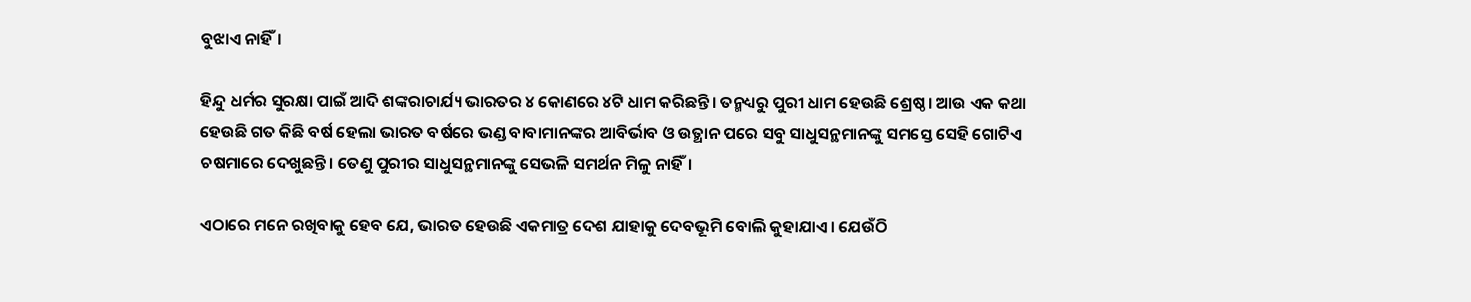ବୁଝାଏ ନାହିଁ।

ହିନ୍ଦୁ ଧର୍ମର ସୁରକ୍ଷା ପାଇଁ ଆଦି ଶଙ୍କରାଚାର୍ଯ୍ୟ ଭାରତର ୪ କୋଣରେ ୪ଟି ଧାମ କରିଛନ୍ତି। ତନ୍ମଧ୍ୟରୁ ପୁରୀ ଧାମ ହେଉଛି ଶ୍ରେଷ୍ଠ। ଆଉ ଏକ କଥା ହେଉଛି ଗତ କିଛି ବର୍ଷ ହେଲା ଭାରତ ବର୍ଷରେ ଭଣ୍ଡ ବାବାମାନଙ୍କର ଆବିର୍ଭାବ ଓ ଉତ୍ଥାନ ପରେ ସବୁ ସାଧୁସନ୍ଥମାନଙ୍କୁ ସମସ୍ତେ ସେହି ଗୋଟିଏ ଚଷମାରେ ଦେଖୁଛନ୍ତି। ତେଣୁ ପୁରୀର ସାଧୁସନ୍ଥମାନଙ୍କୁ ସେଭଳି ସମର୍ଥନ ମିଳୁ ନାହିଁ।

ଏଠାରେ ମନେ ରଖିବାକୁ ହେବ ଯେ, ଭାରତ ହେଉଛି ଏକମାତ୍ର ଦେଶ ଯାହାକୁ ଦେବଭୂମି ବୋଲି କୁହାଯାଏ। ଯେଉଁଠି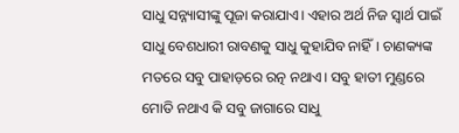ସାଧୁ ସନ୍ନ୍ୟାସୀଙ୍କୁ ପୂଜା କରାଯାଏ। ଏହାର ଅର୍ଥ ନିଜ ସ୍ୱାର୍ଥ ପାଇଁ ସାଧୁ ବେଶଧାରୀ ରାବଣକୁ ସାଧୁ କୁହାଯିବ ନାହିଁ। ଚାଣକ୍ୟଙ୍କ ମତରେ ସବୁ ପାହାଡ଼ରେ ରତ୍ନ ନଥାଏ। ସବୁ ହାତୀ ମୁଣ୍ଡରେ ମୋତି ନଥାଏ କି ସବୁ ଜାଗାରେ ସାଧୁ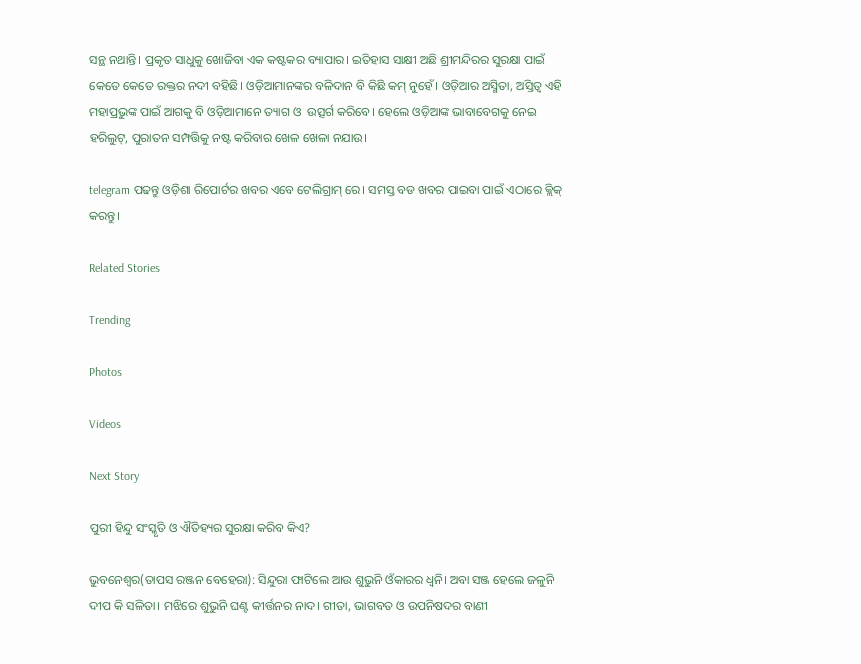ସନ୍ଥ ନଥାନ୍ତି। ପ୍ରକୃତ ସାଧୁକୁ ଖୋଜିବା ଏକ କଷ୍ଟକର ବ୍ୟାପାର। ଇତିହାସ ସାକ୍ଷୀ ଅଛି ଶ୍ରୀମନ୍ଦିରର ସୁରକ୍ଷା ପାଇଁ କେତେ କେତେ ରକ୍ତର ନଦୀ ବହିଛି। ଓଡ଼ିଆମାନଙ୍କର ବଳିଦାନ ବି କିଛି କମ୍ ନୁହେଁ। ଓଡ଼ିଆର ଅସ୍ମିତା, ଅସ୍ତିତ୍ୱ ଏହି ମହାପ୍ରଭୁଙ୍କ ପାଇଁ ଆଗକୁ ବି ଓଡ଼ିଆମାନେ ତ୍ୟାଗ ଓ  ଉତ୍ସର୍ଗ କରିବେ। ହେଲେ ଓଡ଼ିଆଙ୍କ ଭାବାବେଗକୁ ନେଇ ହରିଲୁଟ୍‌, ପୁରାତନ ସମ୍ପତ୍ତିକୁ ନଷ୍ଟ କରିବାର ଖେଳ ଖେଳା ନଯାଉ।

telegram ପଢନ୍ତୁ ଓଡ଼ିଶା ରିପୋର୍ଟର ଖବର ଏବେ ଟେଲିଗ୍ରାମ୍ ରେ। ସମସ୍ତ ବଡ ଖବର ପାଇବା ପାଇଁ ଏଠାରେ କ୍ଲିକ୍ କରନ୍ତୁ।

Related Stories

Trending

Photos

Videos

Next Story

ପୁରୀ ହିନ୍ଦୁ ସଂସ୍କୃତି ଓ ଐତିହ୍ୟର ସୁରକ୍ଷା କରିବ କିଏ?

ଭୁବନେଶ୍ୱର(ତାପସ ରଞ୍ଜନ ବେହେରା): ସିନ୍ଦୁରା ଫାଟିଲେ ଆଉ ଶୁଭୁନି ଓଁକାରର ଧ୍ୱନି। ଅବା ସଞ୍ଜ ହେଲେ ଜଳୁନି ଦୀପ କି ସଳିତା। ମଝିରେ ଶୁଭୁନି ଘଣ୍ଟ କୀର୍ତ୍ତନର ନାଦ। ଗୀତା, ଭାଗବତ ଓ ଉପନିଷଦର ବାଣୀ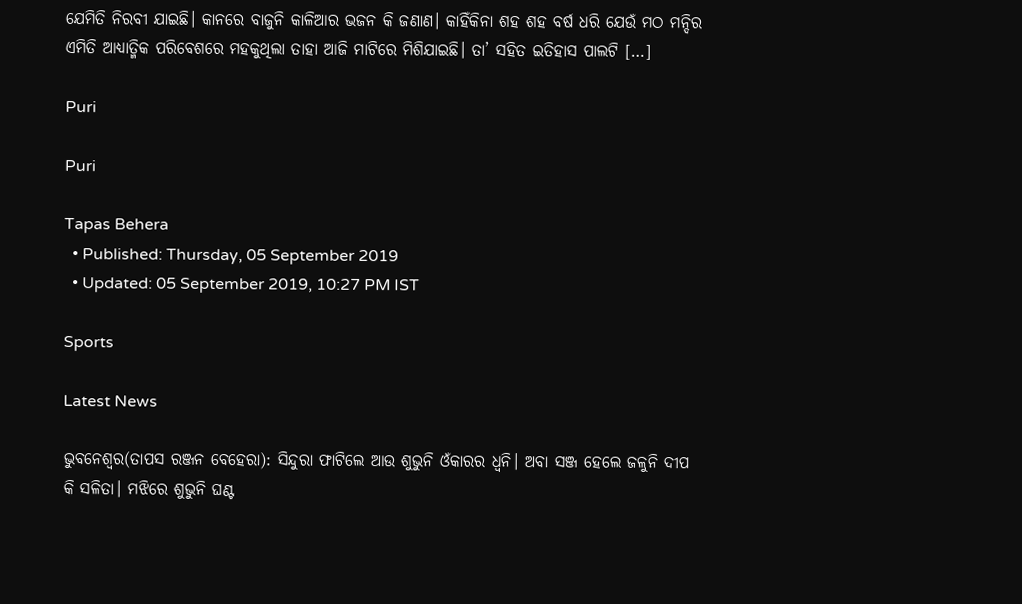ଯେମିତି ନିରବୀ ଯାଇଛି। କାନରେ ବାଜୁନି କାଳିଆର ଭଜନ କି ଜଣାଣ। କାହିଁକିନା ଶହ ଶହ ବର୍ଷ ଧରି ଯେଉଁ ମଠ ମନ୍ଦିର ଏମିତି ଆଧ୍ୟାତ୍ମିକ ପରିବେଶରେ ମହକୁଥିଲା ତାହା ଆଜି ମାଟିରେ ମିଶିଯାଇଛି। ତା’ ସହିତ ଇତିହାସ ପାଲଟି […]

Puri

Puri

Tapas Behera
  • Published: Thursday, 05 September 2019
  • Updated: 05 September 2019, 10:27 PM IST

Sports

Latest News

ଭୁବନେଶ୍ୱର(ତାପସ ରଞ୍ଜନ ବେହେରା): ସିନ୍ଦୁରା ଫାଟିଲେ ଆଉ ଶୁଭୁନି ଓଁକାରର ଧ୍ୱନି। ଅବା ସଞ୍ଜ ହେଲେ ଜଳୁନି ଦୀପ କି ସଳିତା। ମଝିରେ ଶୁଭୁନି ଘଣ୍ଟ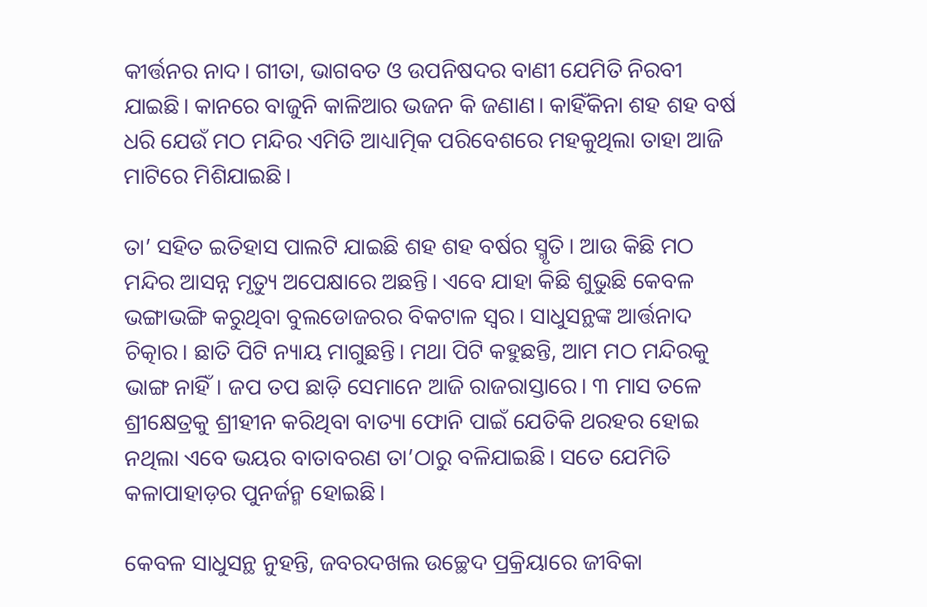କୀର୍ତ୍ତନର ନାଦ। ଗୀତା, ଭାଗବତ ଓ ଉପନିଷଦର ବାଣୀ ଯେମିତି ନିରବୀ ଯାଇଛି। କାନରେ ବାଜୁନି କାଳିଆର ଭଜନ କି ଜଣାଣ। କାହିଁକିନା ଶହ ଶହ ବର୍ଷ ଧରି ଯେଉଁ ମଠ ମନ୍ଦିର ଏମିତି ଆଧ୍ୟାତ୍ମିକ ପରିବେଶରେ ମହକୁଥିଲା ତାହା ଆଜି ମାଟିରେ ମିଶିଯାଇଛି।

ତା’ ସହିତ ଇତିହାସ ପାଲଟି ଯାଇଛି ଶହ ଶହ ବର୍ଷର ସ୍ମୃତି। ଆଉ କିଛି ମଠ ମନ୍ଦିର ଆସନ୍ନ ମୃତ୍ୟୁ ଅପେକ୍ଷାରେ ଅଛନ୍ତି। ଏବେ ଯାହା କିଛି ଶୁଭୁଛି କେବଳ ଭଙ୍ଗାଭଙ୍ଗି କରୁଥିବା ବୁଲଡୋଜରର ବିକଟାଳ ସ୍ୱର। ସାଧୁସନ୍ଥଙ୍କ ଆର୍ତ୍ତନାଦ ଚିତ୍କାର। ଛାତି ପିଟି ନ୍ୟାୟ ମାଗୁଛନ୍ତି। ମଥା ପିଟି କହୁଛନ୍ତି, ଆମ ମଠ ମନ୍ଦିରକୁ ଭାଙ୍ଗ ନାହିଁ। ଜପ ତପ ଛାଡ଼ି ସେମାନେ ଆଜି ରାଜରାସ୍ତାରେ। ୩ ମାସ ତଳେ ଶ୍ରୀକ୍ଷେତ୍ରକୁ ଶ୍ରୀହୀନ କରିଥିବା ବାତ୍ୟା ଫୋନି ପାଇଁ ଯେତିକି ଥରହର ହୋଇ ନଥିଲା ଏବେ ଭୟର ବାତାବରଣ ତା’ଠାରୁ ବଳିଯାଇଛି। ସତେ ଯେମିତି କଳାପାହାଡ଼ର ପୁନର୍ଜନ୍ମ ହୋଇଛି।

କେବଳ ସାଧୁସନ୍ଥ ନୁହନ୍ତି, ଜବରଦଖଲ ଉଚ୍ଛେଦ ପ୍ରକ୍ରିୟାରେ ଜୀବିକା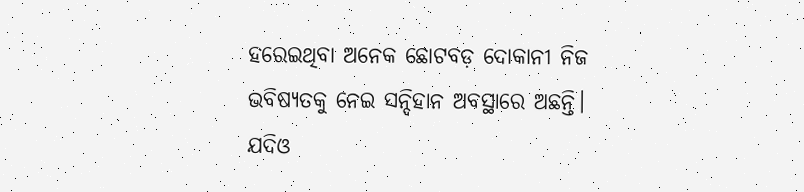ହରେଇଥିବା ଅନେକ ଛୋଟବଡ଼ ଦୋକାନୀ ନିଜ ଭବିଷ୍ୟତକୁ ନେଇ ସନ୍ଦିହାନ ଅବସ୍ଥାରେ ଅଛନ୍ତି। ଯଦିଓ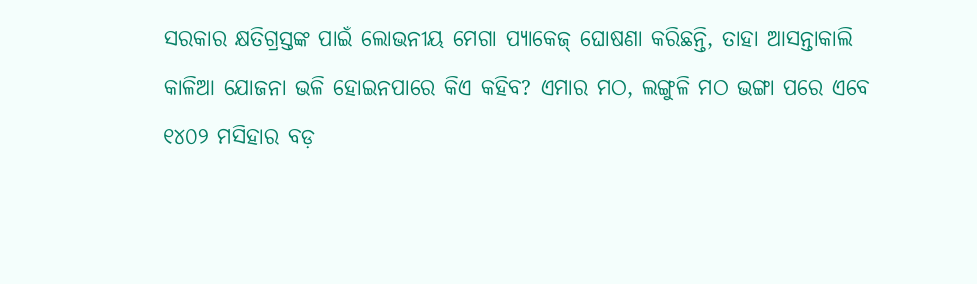ସରକାର କ୍ଷତିଗ୍ରସ୍ତଙ୍କ ପାଇଁ ଲୋଭନୀୟ ମେଗା ପ୍ୟାକେଜ୍‌ ଘୋଷଣା କରିଛନ୍ତି, ତାହା ଆସନ୍ତାକାଲି କାଳିଆ ଯୋଜନା ଭଳି ହୋଇନପାରେ କିଏ କହିବ? ଏମାର ମଠ, ଲଙ୍ଗୁଳି ମଠ ଭଙ୍ଗା ପରେ ଏବେ ୧୪୦୨ ମସିହାର ବଡ଼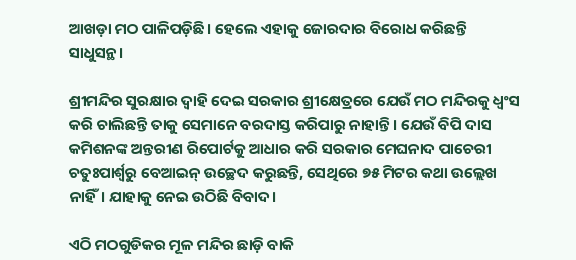ଆଖଡ଼ା ମଠ ପାଳିପଡ଼ିଛି। ହେଲେ ଏହାକୁ ଜୋରଦାର ବିରୋଧ କରିଛନ୍ତି ସାଧୁସନ୍ଥ।

ଶ୍ରୀମନ୍ଦିର ସୁରକ୍ଷାର ଦ୍ୱାହି ଦେଇ ସରକାର ଶ୍ରୀକ୍ଷେତ୍ରରେ ଯେଉଁ ମଠ ମନ୍ଦିରକୁ ଧ୍ୱଂସ କରି ଚାଲିଛନ୍ତି ତାକୁ ସେମାନେ ବରଦାସ୍ତ କରିପାରୁ ନାହାନ୍ତି। ଯେଉଁ ବିପି ଦାସ କମିଶନଙ୍କ ଅନ୍ତରୀଣ ରିପୋର୍ଟକୁ ଆଧାର କରି ସରକାର ମେଘନାଦ ପାଚେରୀ ଚତୁଃପାର୍ଶ୍ୱରୁ ବେଆଇନ୍ ଉଚ୍ଛେଦ କରୁଛନ୍ତି, ସେଥିରେ ୭୫ ମିଟର କଥା ଉଲ୍ଲେଖ ନାହିଁ। ଯାହାକୁ ନେଇ ଉଠିଛି ବିବାଦ।

ଏଠି ମଠଗୁଡିକର ମୂଳ ମନ୍ଦିର ଛାଡ଼ି ବାକି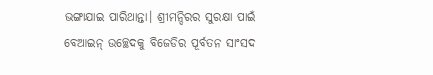ଭଙ୍ଗାଯାଇ ପାରିଥାନ୍ତା। ଶ୍ରୀମନ୍ଦିରର ସୁରକ୍ଷା ପାଇଁ ବେଆଇନ୍ ଉଚ୍ଛେଦକୁ ବିଜେଡିର ପୂର୍ବତନ ସାଂସଦ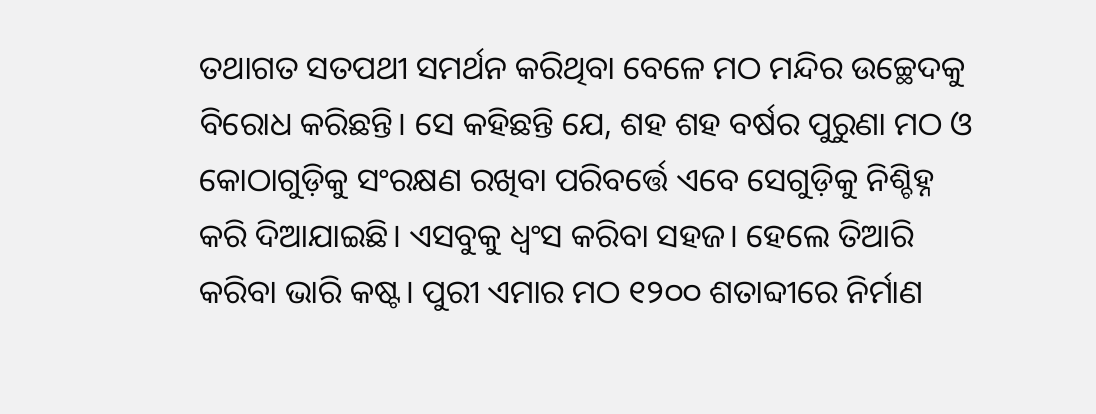ତଥାଗତ ସତପଥୀ ସମର୍ଥନ କରିଥିବା ବେଳେ ମଠ ମନ୍ଦିର ଉଚ୍ଛେଦକୁ ବିରୋଧ କରିଛନ୍ତି। ସେ କହିଛନ୍ତି ଯେ, ଶହ ଶହ ବର୍ଷର ପୁରୁଣା ମଠ ଓ କୋଠାଗୁଡ଼ିକୁ ସଂରକ୍ଷଣ ରଖିବା ପରିବର୍ତ୍ତେ ଏବେ ସେଗୁଡ଼ିକୁ ନିଶ୍ଚିହ୍ନ କରି ଦିଆଯାଇଛି। ଏସବୁକୁ ଧ୍ୱଂସ କରିବା ସହଜ। ହେଲେ ତିଆରି କରିବା ଭାରି କଷ୍ଟ। ପୁରୀ ଏମାର ମଠ ୧୨୦୦ ଶତାବ୍ଦୀରେ ନିର୍ମାଣ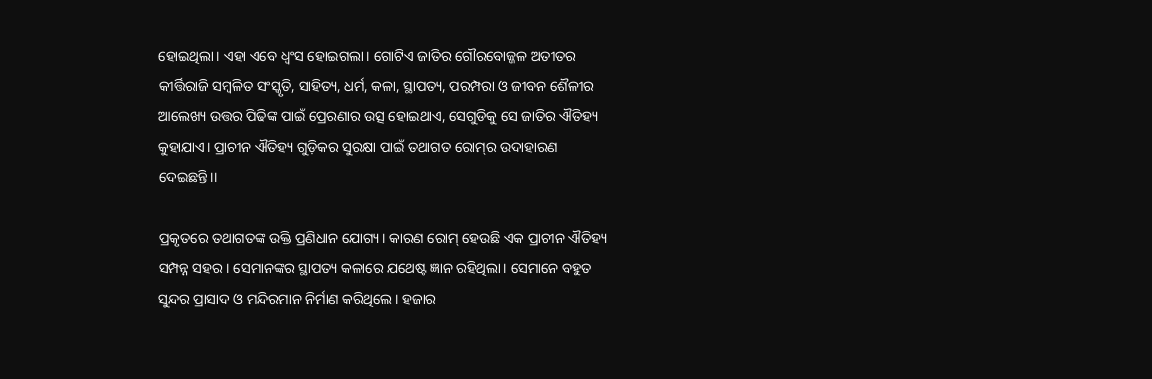ହୋଇଥିଲା। ଏହା ଏବେ ଧ୍ୱଂସ ହୋଇଗଲା। ଗୋଟିଏ ଜାତିର ଗୌରବୋଜ୍ଜଳ ଅତୀତର କୀର୍ତ୍ତିରାଜି ସମ୍ବଳିତ ସଂସ୍କୃତି, ସାହିତ୍ୟ, ଧର୍ମ, କଳା, ସ୍ଥାପତ୍ୟ, ପରମ୍ପରା ଓ ଜୀବନ ଶୈଳୀର ଆଲେଖ୍ୟ ଉତ୍ତର ପିଢିଙ୍କ ପାଇଁ ପ୍ରେରଣାର ଉତ୍ସ ହୋଇଥାଏ, ସେଗୁଡିକୁ ସେ ଜାତିର ଐତିହ୍ୟ କୁହାଯାଏ। ପ୍ରାଚୀନ ଐତିହ୍ୟ ଗୁଡ଼ିକର ସୁରକ୍ଷା ପାଇଁ ତଥାଗତ ରୋମ୍‌ର ଉଦାହାରଣ ଦେଇଛନ୍ତି।।

ପ୍ରକୃତରେ ତଥାଗତଙ୍କ ଉକ୍ତି ପ୍ରଣିଧାନ ଯୋଗ୍ୟ। କାରଣ ରୋମ୍‌ ହେଉଛି ଏକ ପ୍ରାଚୀନ ଐତିହ୍ୟ ସମ୍ପନ୍ନ ସହର। ସେମାନଙ୍କର ସ୍ଥାପତ୍ୟ କଳାରେ ଯଥେଷ୍ଟ ଜ୍ଞାନ ରହିଥିଲା। ସେମାନେ ବହୁତ ସୁନ୍ଦର ପ୍ରାସାଦ ଓ ମନ୍ଦିରମାନ ନିର୍ମାଣ କରିଥିଲେ। ହଜାର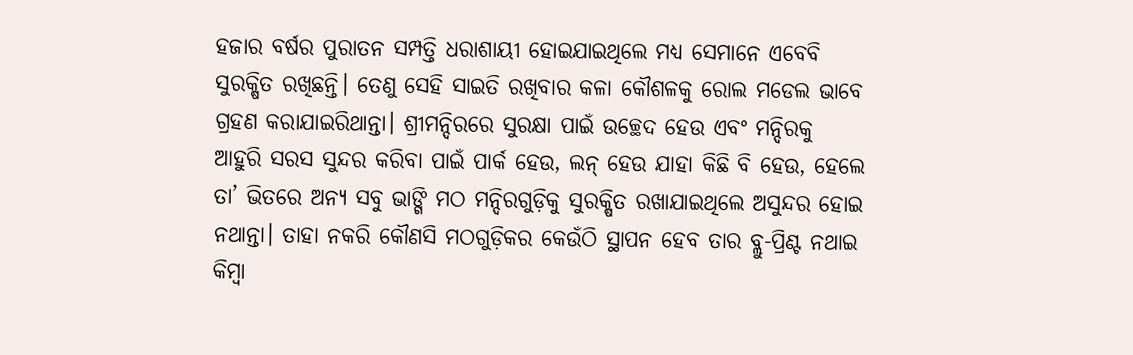ହଜାର ବର୍ଷର ପୁରାତନ ସମ୍ପତ୍ତି ଧରାଶାୟୀ ହୋଇଯାଇଥିଲେ ମଧ୍ୟ ସେମାନେ ଏବେବି ସୁରକ୍ଷିତ ରଖିଛନ୍ତି। ତେଣୁ ସେହି ସାଇତି ରଖିବାର କଳା କୌଶଳକୁ ରୋଲ ମଡେଲ ଭାବେ ଗ୍ରହଣ କରାଯାଇରିଥାନ୍ତା। ଶ୍ରୀମନ୍ଦିରରେ ସୁରକ୍ଷା ପାଇଁ ଉଚ୍ଛେଦ ହେଉ ଏବଂ ମନ୍ଦିରକୁ ଆହୁରି ସରସ ସୁନ୍ଦର କରିବା ପାଇଁ ପାର୍କ ହେଉ, ଲନ୍‌ ହେଉ ଯାହା କିଛି ବି ହେଉ, ହେଲେ ତା’ ଭିତରେ ଅନ୍ୟ ସବୁ ଭାଙ୍ଗି ମଠ ମନ୍ଦିରଗୁଡ଼ିକୁ ସୁରକ୍ଷିତ ରଖାଯାଇଥିଲେ ଅସୁନ୍ଦର ହୋଇ ନଥାନ୍ତା। ତାହା ନକରି କୌଣସି ମଠଗୁଡ଼ିକର କେଉଁଠି ସ୍ଥାପନ ହେବ ତାର ବ୍ଲୁ-ପ୍ରିଣ୍ଟ ନଥାଇ କିମ୍ବା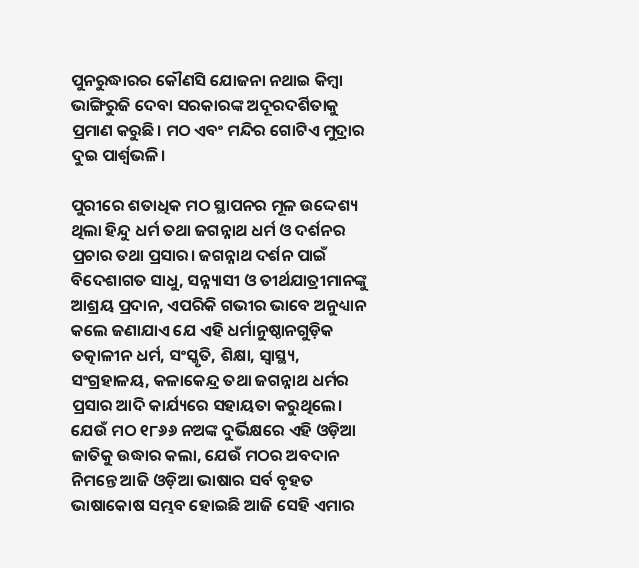ପୁନରୁଦ୍ଧାରର କୌଣସି ଯୋଜନା ନଥାଇ କିମ୍ବା ଭାଙ୍ଗିରୁଜି ଦେବା ସରକାରଙ୍କ ଅଦୂରଦର୍ଶିତାକୁ ପ୍ରମାଣ କରୁଛି। ମଠ ଏବଂ ମନ୍ଦିର ଗୋଟିଏ ମୁଦ୍ରାର ଦୁଇ ପାର୍ଶ୍ୱଭଳି।

ପୁରୀରେ ଶତାଧିକ ମଠ ସ୍ଥାପନର ମୂଳ ଉଦ୍ଦେଶ୍ୟ ଥିଲା ହିନ୍ଦୁ ଧର୍ମ ତଥା ଜଗନ୍ନାଥ ଧର୍ମ ଓ ଦର୍ଶନର ପ୍ରଚାର ତଥା ପ୍ରସାର। ଜଗନ୍ନାଥ ଦର୍ଶନ ପାଇଁ ବିଦେଶାଗତ ସାଧୁ, ସନ୍ନ୍ୟାସୀ ଓ ତୀର୍ଥଯାତ୍ରୀମାନଙ୍କୁ ଆଶ୍ରୟ ପ୍ରଦାନ, ଏପରିକି ଗଭୀର ଭାବେ ଅନୁଧ୍ୟାନ କଲେ ଜଣାଯାଏ ଯେ ଏହି ଧର୍ମାନୁଷ୍ଠାନଗୁଡ଼ିକ ତତ୍କାଳୀନ ଧର୍ମ, ସଂସ୍କୃତି, ଶିକ୍ଷା, ସ୍ୱାସ୍ଥ୍ୟ, ସଂଗ୍ରହାଳୟ, କଳାକେନ୍ଦ୍ର ତଥା ଜଗନ୍ନାଥ ଧର୍ମର ପ୍ରସାର ଆଦି କାର୍ଯ୍ୟରେ ସହାୟତା କରୁଥିଲେ। ଯେଉଁ ମଠ ୧୮୬୬ ନଅଙ୍କ ଦୁର୍ଭିକ୍ଷରେ ଏହି ଓଡ଼ିଆ ଜାତିକୁ ଉଦ୍ଧାର କଲା, ଯେଉଁ ମଠର ଅବଦାନ ନିମନ୍ତେ ଆଜି ଓଡ଼ିଆ ଭାଷାର ସର୍ବ ବୃହତ ଭାଷାକୋଷ ସମ୍ଭବ ହୋଇଛି ଆଜି ସେହି ଏମାର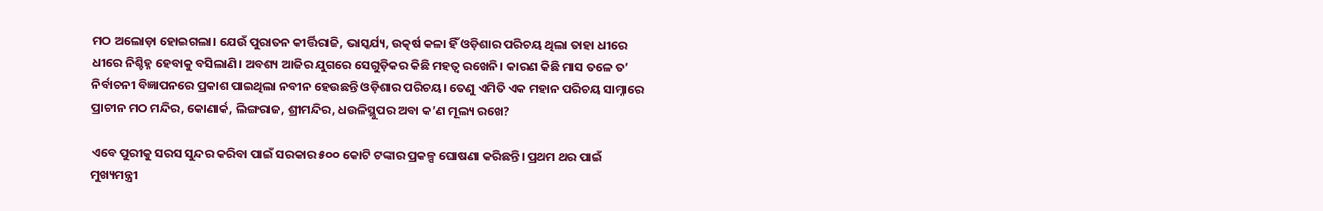ମଠ ଅଲୋଡ଼ା ହୋଇଗଲା। ଯେଉଁ ପୁରାତନ କୀର୍ତ୍ତିରାଜି, ଭାସ୍କର୍ଯ୍ୟ, ଉତ୍କର୍ଷ କଳା ହିଁ ଓଡ଼ିଶାର ପରିଚୟ ଥିଲା ତାହା ଧୀରେ ଧୀରେ ନିଶ୍ଚିହ୍ନ ହେବାକୁ ବସିଲାଣି। ଅବଶ୍ୟ ଆଜିର ଯୁଗରେ ସେଗୁଡ଼ିକର କିଛି ମହତ୍ୱ ରଖେନି। କାରଣ କିଛି ମାସ ତଳେ ତ’ ନିର୍ବାଚନୀ ବିଜ୍ଞାପନରେ ପ୍ରକାଶ ପାଇଥିଲା ନବୀନ ହେଉଛନ୍ତି ଓଡ଼ିଶାର ପରିଚୟ। ତେଣୁ ଏମିତି ଏକ ମହାନ ପରିଚୟ ସାମ୍ନାରେ ପ୍ରାଚୀନ ମଠ ମନ୍ଦିର, କୋଣାର୍କ, ଲିଙ୍ଗରାଜ, ଶ୍ରୀମନ୍ଦିର, ଧଉଳିସ୍ଥୁପର ଅବା କ’ଣ ମୂଲ୍ୟ ରଖେ?

ଏବେ ପୁରୀକୁ ସରସ ସୁନ୍ଦର କରିବା ପାଇଁ ସରକାର ୫୦୦ କୋଟି ଟଙ୍କାର ପ୍ରକଳ୍ପ ଘୋଷଣା କରିଛନ୍ତି। ପ୍ରଥମ ଥର ପାଇଁ ମୁଖ୍ୟମନ୍ତ୍ରୀ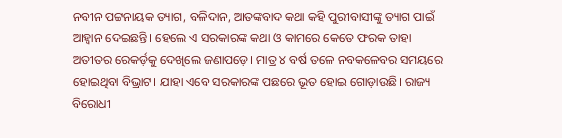ନବୀନ ପଟ୍ଟନାୟକ ତ୍ୟାଗ, ବଳିଦାନ, ଆତଙ୍କବାଦ କଥା କହି ପୁରୀବାସୀଙ୍କୁ ତ୍ୟାଗ ପାଇଁ ଆହ୍ୱାନ ଦେଇଛନ୍ତି। ହେଲେ ଏ ସରକାରଙ୍କ କଥା ଓ କାମରେ କେତେ ଫରକ ତାହା ଅତୀତର ରେକର୍ଡ଼କୁ ଦେଖିଲେ ଜଣାପଡ଼େ। ମାତ୍ର ୪ ବର୍ଷ ତଳେ ନବକଳେବର ସମୟରେ ହୋଇଥିବା ବିଭ୍ରାଟ। ଯାହା ଏବେ ସରକାରଙ୍କ ପଛରେ ଭୂତ ହୋଇ ଗୋଡ଼ାଉଛି। ରାଜ୍ୟ ବିରୋଧୀ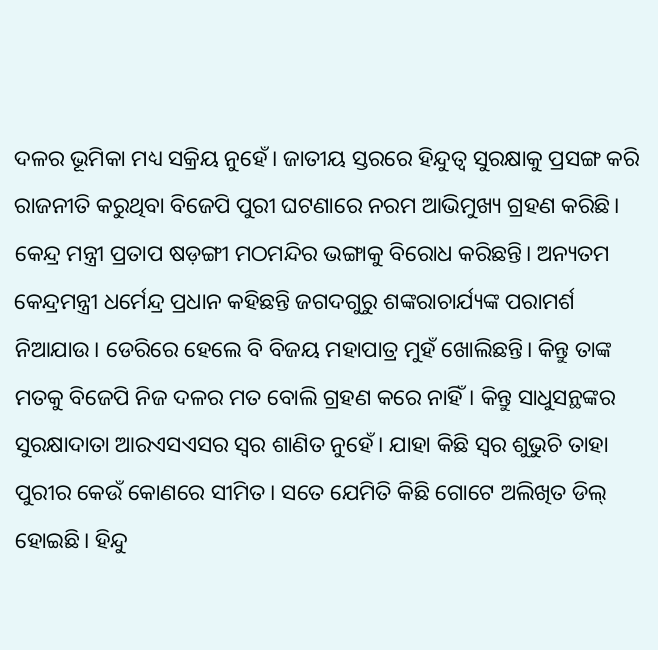ଦଳର ଭୂମିକା ମଧ୍ୟ ସକ୍ରିୟ ନୁହେଁ। ଜାତୀୟ ସ୍ତରରେ ହିନ୍ଦୁତ୍ୱ ସୁରକ୍ଷାକୁ ପ୍ରସଙ୍ଗ କରି ରାଜନୀତି କରୁଥିବା ବିଜେପି ପୁରୀ ଘଟଣାରେ ନରମ ଆଭିମୁଖ୍ୟ ଗ୍ରହଣ କରିଛି।
କେନ୍ଦ୍ର ମନ୍ତ୍ରୀ ପ୍ରତାପ ଷଡ଼ଙ୍ଗୀ ମଠମନ୍ଦିର ଭଙ୍ଗାକୁ ବିରୋଧ କରିଛନ୍ତି। ଅନ୍ୟତମ କେନ୍ଦ୍ରମନ୍ତ୍ରୀ ଧର୍ମେନ୍ଦ୍ର ପ୍ରଧାନ କହିଛନ୍ତି ଜଗଦଗୁରୁ ଶଙ୍କରାଚାର୍ଯ୍ୟଙ୍କ ପରାମର୍ଶ ନିଆଯାଉ। ଡେରିରେ ହେଲେ ବି ବିଜୟ ମହାପାତ୍ର ମୁହଁ ଖୋଲିଛନ୍ତି। କିନ୍ତୁ ତାଙ୍କ ମତକୁ ବିଜେପି ନିଜ ଦଳର ମତ ବୋଲି ଗ୍ରହଣ କରେ ନାହିଁ। କିନ୍ତୁ ସାଧୁସନ୍ଥଙ୍କର ସୁରକ୍ଷାଦାତା ଆରଏସଏସର ସ୍ୱର ଶାଣିତ ନୁହେଁ। ଯାହା କିଛି ସ୍ୱର ଶୁଭୁଚି ତାହା ପୁରୀର କେଉଁ କୋଣରେ ସୀମିତ। ସତେ ଯେମିତି କିଛି ଗୋଟେ ଅଲିଖିତ ଡିଲ୍‌ ହୋଇଛି। ହିନ୍ଦୁ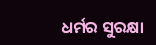ଧର୍ମର ସୁରକ୍ଷା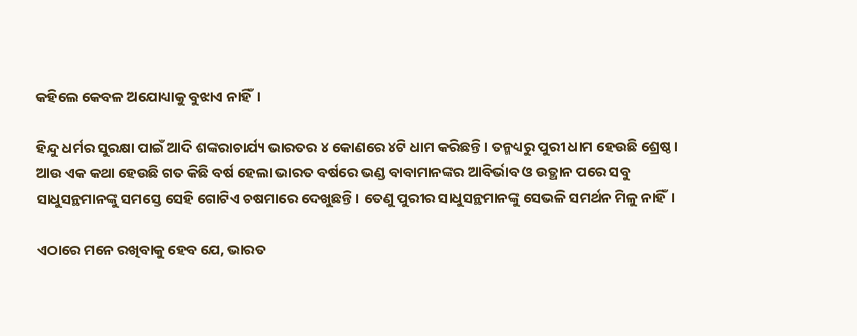କହିଲେ କେବଳ ଅଯୋଧ୍ୟାକୁ ବୁଝାଏ ନାହିଁ।

ହିନ୍ଦୁ ଧର୍ମର ସୁରକ୍ଷା ପାଇଁ ଆଦି ଶଙ୍କରାଚାର୍ଯ୍ୟ ଭାରତର ୪ କୋଣରେ ୪ଟି ଧାମ କରିଛନ୍ତି। ତନ୍ମଧ୍ୟରୁ ପୁରୀ ଧାମ ହେଉଛି ଶ୍ରେଷ୍ଠ। ଆଉ ଏକ କଥା ହେଉଛି ଗତ କିଛି ବର୍ଷ ହେଲା ଭାରତ ବର୍ଷରେ ଭଣ୍ଡ ବାବାମାନଙ୍କର ଆବିର୍ଭାବ ଓ ଉତ୍ଥାନ ପରେ ସବୁ ସାଧୁସନ୍ଥମାନଙ୍କୁ ସମସ୍ତେ ସେହି ଗୋଟିଏ ଚଷମାରେ ଦେଖୁଛନ୍ତି। ତେଣୁ ପୁରୀର ସାଧୁସନ୍ଥମାନଙ୍କୁ ସେଭଳି ସମର୍ଥନ ମିଳୁ ନାହିଁ।

ଏଠାରେ ମନେ ରଖିବାକୁ ହେବ ଯେ, ଭାରତ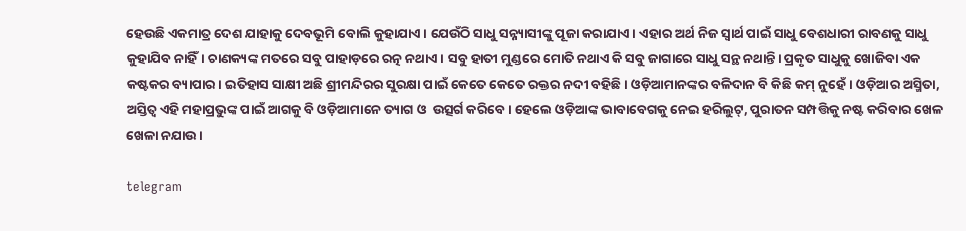ହେଉଛି ଏକମାତ୍ର ଦେଶ ଯାହାକୁ ଦେବଭୂମି ବୋଲି କୁହାଯାଏ। ଯେଉଁଠି ସାଧୁ ସନ୍ନ୍ୟାସୀଙ୍କୁ ପୂଜା କରାଯାଏ। ଏହାର ଅର୍ଥ ନିଜ ସ୍ୱାର୍ଥ ପାଇଁ ସାଧୁ ବେଶଧାରୀ ରାବଣକୁ ସାଧୁ କୁହାଯିବ ନାହିଁ। ଚାଣକ୍ୟଙ୍କ ମତରେ ସବୁ ପାହାଡ଼ରେ ରତ୍ନ ନଥାଏ। ସବୁ ହାତୀ ମୁଣ୍ଡରେ ମୋତି ନଥାଏ କି ସବୁ ଜାଗାରେ ସାଧୁ ସନ୍ଥ ନଥାନ୍ତି। ପ୍ରକୃତ ସାଧୁକୁ ଖୋଜିବା ଏକ କଷ୍ଟକର ବ୍ୟାପାର। ଇତିହାସ ସାକ୍ଷୀ ଅଛି ଶ୍ରୀମନ୍ଦିରର ସୁରକ୍ଷା ପାଇଁ କେତେ କେତେ ରକ୍ତର ନଦୀ ବହିଛି। ଓଡ଼ିଆମାନଙ୍କର ବଳିଦାନ ବି କିଛି କମ୍ ନୁହେଁ। ଓଡ଼ିଆର ଅସ୍ମିତା, ଅସ୍ତିତ୍ୱ ଏହି ମହାପ୍ରଭୁଙ୍କ ପାଇଁ ଆଗକୁ ବି ଓଡ଼ିଆମାନେ ତ୍ୟାଗ ଓ  ଉତ୍ସର୍ଗ କରିବେ। ହେଲେ ଓଡ଼ିଆଙ୍କ ଭାବାବେଗକୁ ନେଇ ହରିଲୁଟ୍‌, ପୁରାତନ ସମ୍ପତ୍ତିକୁ ନଷ୍ଟ କରିବାର ଖେଳ ଖେଳା ନଯାଉ।

telegram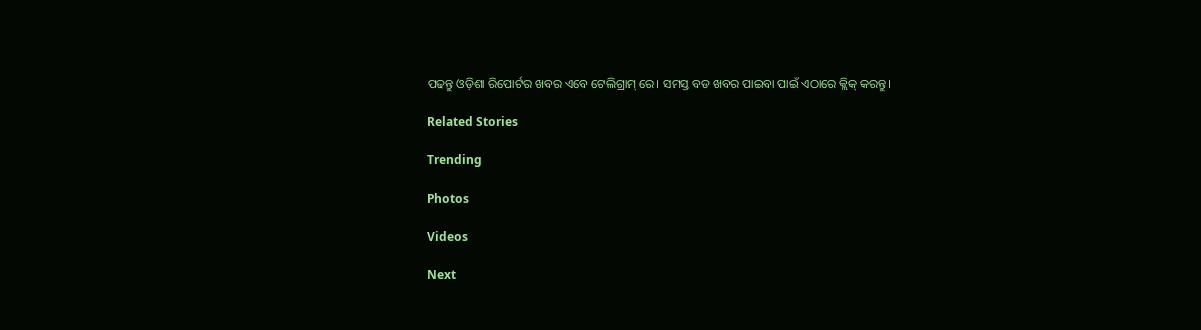ପଢନ୍ତୁ ଓଡ଼ିଶା ରିପୋର୍ଟର ଖବର ଏବେ ଟେଲିଗ୍ରାମ୍ ରେ। ସମସ୍ତ ବଡ ଖବର ପାଇବା ପାଇଁ ଏଠାରେ କ୍ଲିକ୍ କରନ୍ତୁ।

Related Stories

Trending

Photos

Videos

Next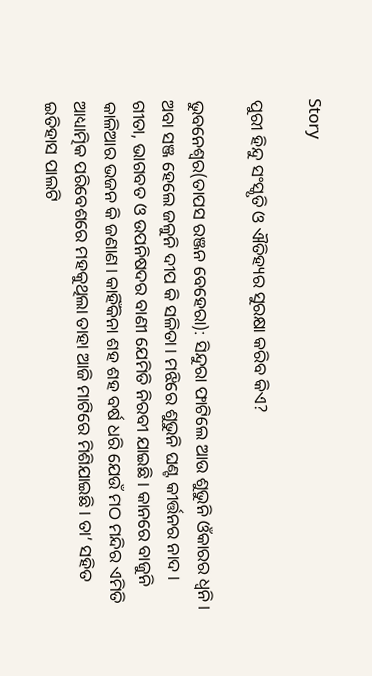Story

ପୁରୀ ହିନ୍ଦୁ ସଂସ୍କୃତି ଓ ଐତିହ୍ୟର ସୁରକ୍ଷା କରିବ କିଏ?

ଭୁବନେଶ୍ୱର(ତାପସ ରଞ୍ଜନ ବେହେରା): ସିନ୍ଦୁରା ଫାଟିଲେ ଆଉ ଶୁଭୁନି ଓଁକାରର ଧ୍ୱନି। ଅବା ସଞ୍ଜ ହେଲେ ଜଳୁନି ଦୀପ କି ସଳିତା। ମଝିରେ ଶୁଭୁନି ଘଣ୍ଟ କୀର୍ତ୍ତନର ନାଦ। ଗୀତା, ଭାଗବତ ଓ ଉପନିଷଦର ବାଣୀ ଯେମିତି ନିରବୀ ଯାଇଛି। କାନରେ ବାଜୁନି କାଳିଆର ଭଜନ କି ଜଣାଣ। କାହିଁକିନା ଶହ ଶହ ବର୍ଷ ଧରି ଯେଉଁ ମଠ ମନ୍ଦିର ଏମିତି ଆଧ୍ୟାତ୍ମିକ ପରିବେଶରେ ମହକୁଥିଲା ତାହା ଆଜି ମାଟିରେ ମିଶିଯାଇଛି। ତା’ ସହିତ ଇତିହାସ ପାଲଟି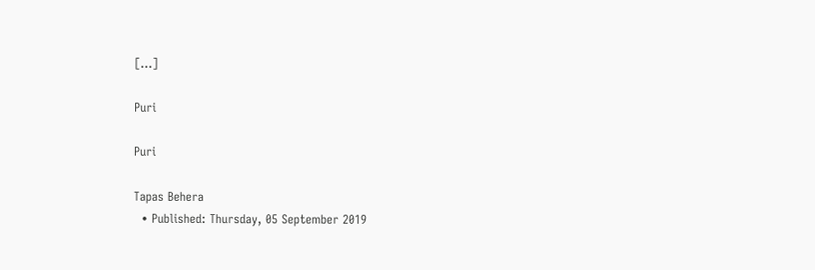[…]

Puri

Puri

Tapas Behera
  • Published: Thursday, 05 September 2019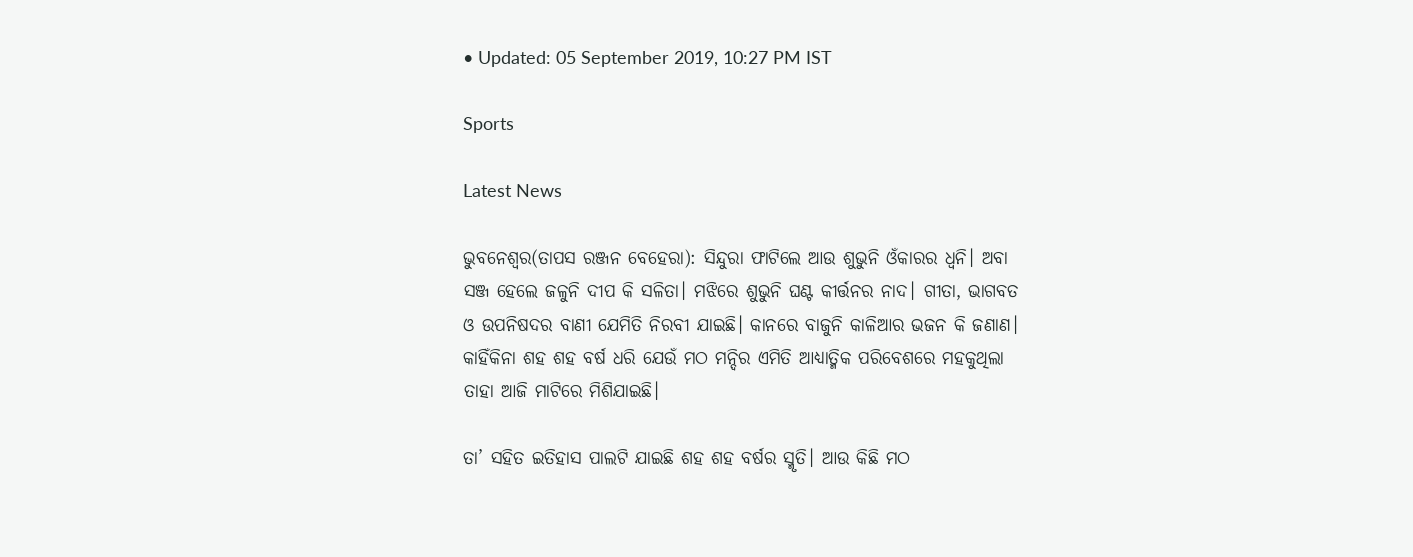• Updated: 05 September 2019, 10:27 PM IST

Sports

Latest News

ଭୁବନେଶ୍ୱର(ତାପସ ରଞ୍ଜନ ବେହେରା): ସିନ୍ଦୁରା ଫାଟିଲେ ଆଉ ଶୁଭୁନି ଓଁକାରର ଧ୍ୱନି। ଅବା ସଞ୍ଜ ହେଲେ ଜଳୁନି ଦୀପ କି ସଳିତା। ମଝିରେ ଶୁଭୁନି ଘଣ୍ଟ କୀର୍ତ୍ତନର ନାଦ। ଗୀତା, ଭାଗବତ ଓ ଉପନିଷଦର ବାଣୀ ଯେମିତି ନିରବୀ ଯାଇଛି। କାନରେ ବାଜୁନି କାଳିଆର ଭଜନ କି ଜଣାଣ। କାହିଁକିନା ଶହ ଶହ ବର୍ଷ ଧରି ଯେଉଁ ମଠ ମନ୍ଦିର ଏମିତି ଆଧ୍ୟାତ୍ମିକ ପରିବେଶରେ ମହକୁଥିଲା ତାହା ଆଜି ମାଟିରେ ମିଶିଯାଇଛି।

ତା’ ସହିତ ଇତିହାସ ପାଲଟି ଯାଇଛି ଶହ ଶହ ବର୍ଷର ସ୍ମୃତି। ଆଉ କିଛି ମଠ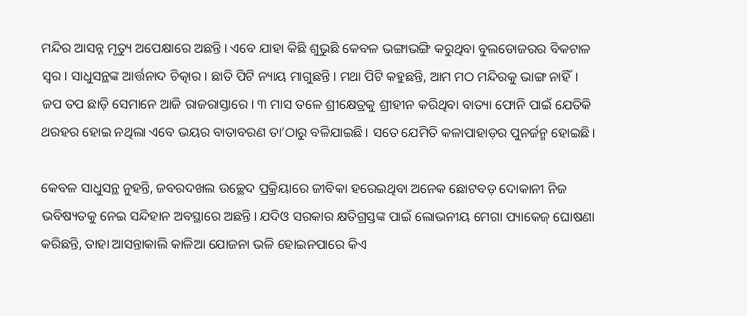ମନ୍ଦିର ଆସନ୍ନ ମୃତ୍ୟୁ ଅପେକ୍ଷାରେ ଅଛନ୍ତି। ଏବେ ଯାହା କିଛି ଶୁଭୁଛି କେବଳ ଭଙ୍ଗାଭଙ୍ଗି କରୁଥିବା ବୁଲଡୋଜରର ବିକଟାଳ ସ୍ୱର। ସାଧୁସନ୍ଥଙ୍କ ଆର୍ତ୍ତନାଦ ଚିତ୍କାର। ଛାତି ପିଟି ନ୍ୟାୟ ମାଗୁଛନ୍ତି। ମଥା ପିଟି କହୁଛନ୍ତି, ଆମ ମଠ ମନ୍ଦିରକୁ ଭାଙ୍ଗ ନାହିଁ। ଜପ ତପ ଛାଡ଼ି ସେମାନେ ଆଜି ରାଜରାସ୍ତାରେ। ୩ ମାସ ତଳେ ଶ୍ରୀକ୍ଷେତ୍ରକୁ ଶ୍ରୀହୀନ କରିଥିବା ବାତ୍ୟା ଫୋନି ପାଇଁ ଯେତିକି ଥରହର ହୋଇ ନଥିଲା ଏବେ ଭୟର ବାତାବରଣ ତା’ଠାରୁ ବଳିଯାଇଛି। ସତେ ଯେମିତି କଳାପାହାଡ଼ର ପୁନର୍ଜନ୍ମ ହୋଇଛି।

କେବଳ ସାଧୁସନ୍ଥ ନୁହନ୍ତି, ଜବରଦଖଲ ଉଚ୍ଛେଦ ପ୍ରକ୍ରିୟାରେ ଜୀବିକା ହରେଇଥିବା ଅନେକ ଛୋଟବଡ଼ ଦୋକାନୀ ନିଜ ଭବିଷ୍ୟତକୁ ନେଇ ସନ୍ଦିହାନ ଅବସ୍ଥାରେ ଅଛନ୍ତି। ଯଦିଓ ସରକାର କ୍ଷତିଗ୍ରସ୍ତଙ୍କ ପାଇଁ ଲୋଭନୀୟ ମେଗା ପ୍ୟାକେଜ୍‌ ଘୋଷଣା କରିଛନ୍ତି, ତାହା ଆସନ୍ତାକାଲି କାଳିଆ ଯୋଜନା ଭଳି ହୋଇନପାରେ କିଏ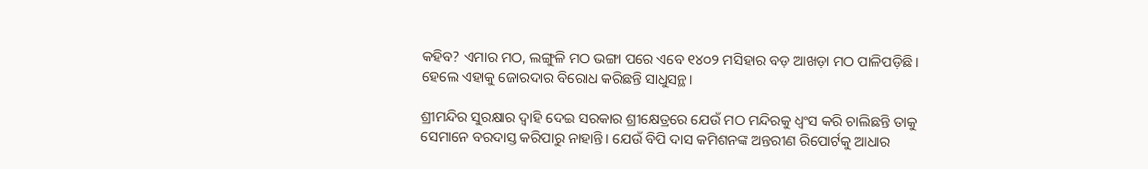କହିବ? ଏମାର ମଠ, ଲଙ୍ଗୁଳି ମଠ ଭଙ୍ଗା ପରେ ଏବେ ୧୪୦୨ ମସିହାର ବଡ଼ ଆଖଡ଼ା ମଠ ପାଳିପଡ଼ିଛି। ହେଲେ ଏହାକୁ ଜୋରଦାର ବିରୋଧ କରିଛନ୍ତି ସାଧୁସନ୍ଥ।

ଶ୍ରୀମନ୍ଦିର ସୁରକ୍ଷାର ଦ୍ୱାହି ଦେଇ ସରକାର ଶ୍ରୀକ୍ଷେତ୍ରରେ ଯେଉଁ ମଠ ମନ୍ଦିରକୁ ଧ୍ୱଂସ କରି ଚାଲିଛନ୍ତି ତାକୁ ସେମାନେ ବରଦାସ୍ତ କରିପାରୁ ନାହାନ୍ତି। ଯେଉଁ ବିପି ଦାସ କମିଶନଙ୍କ ଅନ୍ତରୀଣ ରିପୋର୍ଟକୁ ଆଧାର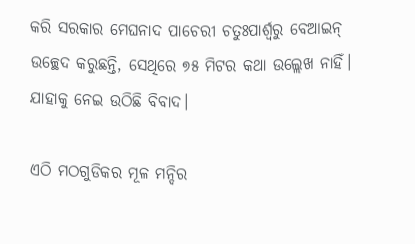କରି ସରକାର ମେଘନାଦ ପାଚେରୀ ଚତୁଃପାର୍ଶ୍ୱରୁ ବେଆଇନ୍ ଉଚ୍ଛେଦ କରୁଛନ୍ତି, ସେଥିରେ ୭୫ ମିଟର କଥା ଉଲ୍ଲେଖ ନାହିଁ। ଯାହାକୁ ନେଇ ଉଠିଛି ବିବାଦ।

ଏଠି ମଠଗୁଡିକର ମୂଳ ମନ୍ଦିର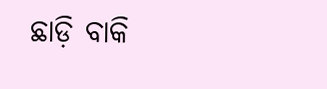ଛାଡ଼ି ବାକି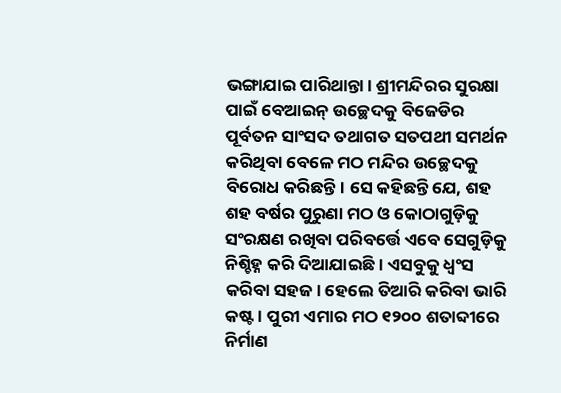ଭଙ୍ଗାଯାଇ ପାରିଥାନ୍ତା। ଶ୍ରୀମନ୍ଦିରର ସୁରକ୍ଷା ପାଇଁ ବେଆଇନ୍ ଉଚ୍ଛେଦକୁ ବିଜେଡିର ପୂର୍ବତନ ସାଂସଦ ତଥାଗତ ସତପଥୀ ସମର୍ଥନ କରିଥିବା ବେଳେ ମଠ ମନ୍ଦିର ଉଚ୍ଛେଦକୁ ବିରୋଧ କରିଛନ୍ତି। ସେ କହିଛନ୍ତି ଯେ, ଶହ ଶହ ବର୍ଷର ପୁରୁଣା ମଠ ଓ କୋଠାଗୁଡ଼ିକୁ ସଂରକ୍ଷଣ ରଖିବା ପରିବର୍ତ୍ତେ ଏବେ ସେଗୁଡ଼ିକୁ ନିଶ୍ଚିହ୍ନ କରି ଦିଆଯାଇଛି। ଏସବୁକୁ ଧ୍ୱଂସ କରିବା ସହଜ। ହେଲେ ତିଆରି କରିବା ଭାରି କଷ୍ଟ। ପୁରୀ ଏମାର ମଠ ୧୨୦୦ ଶତାବ୍ଦୀରେ ନିର୍ମାଣ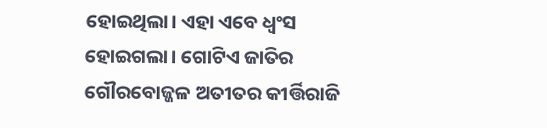ହୋଇଥିଲା। ଏହା ଏବେ ଧ୍ୱଂସ ହୋଇଗଲା। ଗୋଟିଏ ଜାତିର ଗୌରବୋଜ୍ଜଳ ଅତୀତର କୀର୍ତ୍ତିରାଜି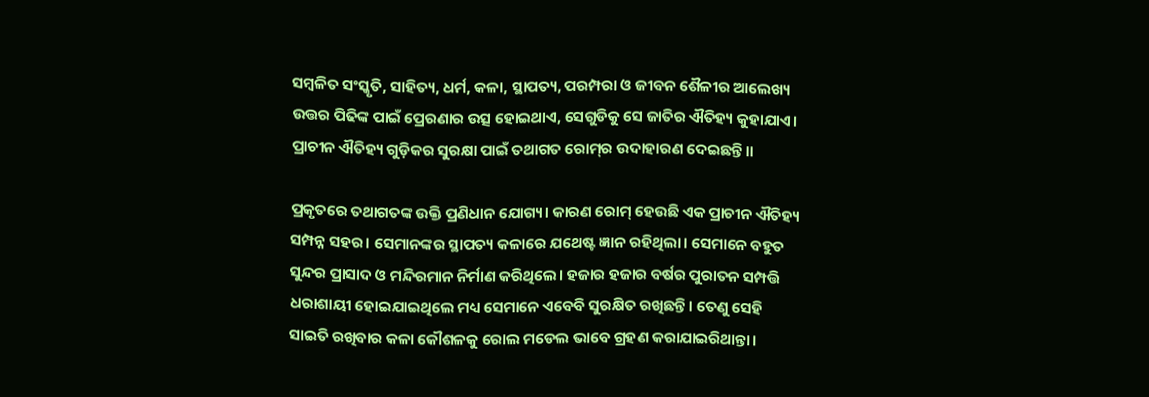ସମ୍ବଳିତ ସଂସ୍କୃତି, ସାହିତ୍ୟ, ଧର୍ମ, କଳା, ସ୍ଥାପତ୍ୟ, ପରମ୍ପରା ଓ ଜୀବନ ଶୈଳୀର ଆଲେଖ୍ୟ ଉତ୍ତର ପିଢିଙ୍କ ପାଇଁ ପ୍ରେରଣାର ଉତ୍ସ ହୋଇଥାଏ, ସେଗୁଡିକୁ ସେ ଜାତିର ଐତିହ୍ୟ କୁହାଯାଏ। ପ୍ରାଚୀନ ଐତିହ୍ୟ ଗୁଡ଼ିକର ସୁରକ୍ଷା ପାଇଁ ତଥାଗତ ରୋମ୍‌ର ଉଦାହାରଣ ଦେଇଛନ୍ତି।।

ପ୍ରକୃତରେ ତଥାଗତଙ୍କ ଉକ୍ତି ପ୍ରଣିଧାନ ଯୋଗ୍ୟ। କାରଣ ରୋମ୍‌ ହେଉଛି ଏକ ପ୍ରାଚୀନ ଐତିହ୍ୟ ସମ୍ପନ୍ନ ସହର। ସେମାନଙ୍କର ସ୍ଥାପତ୍ୟ କଳାରେ ଯଥେଷ୍ଟ ଜ୍ଞାନ ରହିଥିଲା। ସେମାନେ ବହୁତ ସୁନ୍ଦର ପ୍ରାସାଦ ଓ ମନ୍ଦିରମାନ ନିର୍ମାଣ କରିଥିଲେ। ହଜାର ହଜାର ବର୍ଷର ପୁରାତନ ସମ୍ପତ୍ତି ଧରାଶାୟୀ ହୋଇଯାଇଥିଲେ ମଧ୍ୟ ସେମାନେ ଏବେବି ସୁରକ୍ଷିତ ରଖିଛନ୍ତି। ତେଣୁ ସେହି ସାଇତି ରଖିବାର କଳା କୌଶଳକୁ ରୋଲ ମଡେଲ ଭାବେ ଗ୍ରହଣ କରାଯାଇରିଥାନ୍ତା।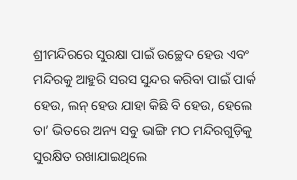ଶ୍ରୀମନ୍ଦିରରେ ସୁରକ୍ଷା ପାଇଁ ଉଚ୍ଛେଦ ହେଉ ଏବଂ ମନ୍ଦିରକୁ ଆହୁରି ସରସ ସୁନ୍ଦର କରିବା ପାଇଁ ପାର୍କ ହେଉ, ଲନ୍‌ ହେଉ ଯାହା କିଛି ବି ହେଉ, ହେଲେ ତା’ ଭିତରେ ଅନ୍ୟ ସବୁ ଭାଙ୍ଗି ମଠ ମନ୍ଦିରଗୁଡ଼ିକୁ ସୁରକ୍ଷିତ ରଖାଯାଇଥିଲେ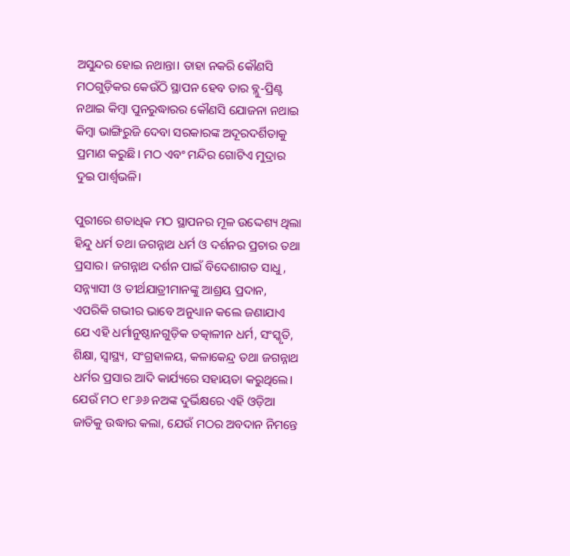ଅସୁନ୍ଦର ହୋଇ ନଥାନ୍ତା। ତାହା ନକରି କୌଣସି ମଠଗୁଡ଼ିକର କେଉଁଠି ସ୍ଥାପନ ହେବ ତାର ବ୍ଲୁ-ପ୍ରିଣ୍ଟ ନଥାଇ କିମ୍ବା ପୁନରୁଦ୍ଧାରର କୌଣସି ଯୋଜନା ନଥାଇ କିମ୍ବା ଭାଙ୍ଗିରୁଜି ଦେବା ସରକାରଙ୍କ ଅଦୂରଦର୍ଶିତାକୁ ପ୍ରମାଣ କରୁଛି। ମଠ ଏବଂ ମନ୍ଦିର ଗୋଟିଏ ମୁଦ୍ରାର ଦୁଇ ପାର୍ଶ୍ୱଭଳି।

ପୁରୀରେ ଶତାଧିକ ମଠ ସ୍ଥାପନର ମୂଳ ଉଦ୍ଦେଶ୍ୟ ଥିଲା ହିନ୍ଦୁ ଧର୍ମ ତଥା ଜଗନ୍ନାଥ ଧର୍ମ ଓ ଦର୍ଶନର ପ୍ରଚାର ତଥା ପ୍ରସାର। ଜଗନ୍ନାଥ ଦର୍ଶନ ପାଇଁ ବିଦେଶାଗତ ସାଧୁ, ସନ୍ନ୍ୟାସୀ ଓ ତୀର୍ଥଯାତ୍ରୀମାନଙ୍କୁ ଆଶ୍ରୟ ପ୍ରଦାନ, ଏପରିକି ଗଭୀର ଭାବେ ଅନୁଧ୍ୟାନ କଲେ ଜଣାଯାଏ ଯେ ଏହି ଧର୍ମାନୁଷ୍ଠାନଗୁଡ଼ିକ ତତ୍କାଳୀନ ଧର୍ମ, ସଂସ୍କୃତି, ଶିକ୍ଷା, ସ୍ୱାସ୍ଥ୍ୟ, ସଂଗ୍ରହାଳୟ, କଳାକେନ୍ଦ୍ର ତଥା ଜଗନ୍ନାଥ ଧର୍ମର ପ୍ରସାର ଆଦି କାର୍ଯ୍ୟରେ ସହାୟତା କରୁଥିଲେ। ଯେଉଁ ମଠ ୧୮୬୬ ନଅଙ୍କ ଦୁର୍ଭିକ୍ଷରେ ଏହି ଓଡ଼ିଆ ଜାତିକୁ ଉଦ୍ଧାର କଲା, ଯେଉଁ ମଠର ଅବଦାନ ନିମନ୍ତେ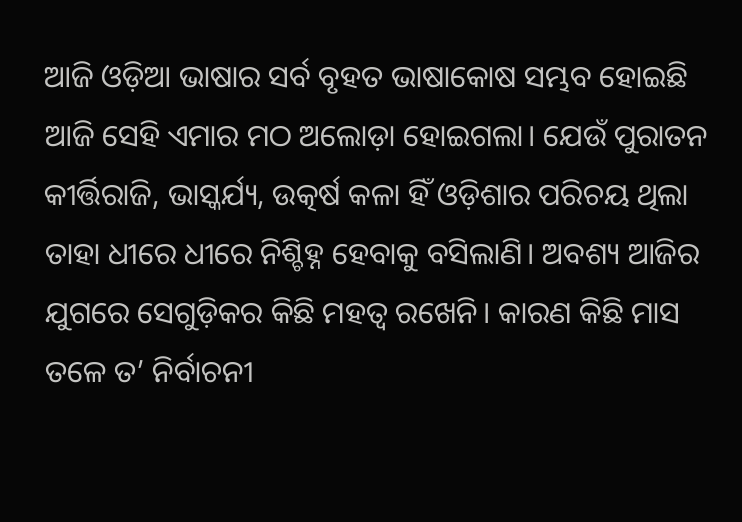ଆଜି ଓଡ଼ିଆ ଭାଷାର ସର୍ବ ବୃହତ ଭାଷାକୋଷ ସମ୍ଭବ ହୋଇଛି ଆଜି ସେହି ଏମାର ମଠ ଅଲୋଡ଼ା ହୋଇଗଲା। ଯେଉଁ ପୁରାତନ କୀର୍ତ୍ତିରାଜି, ଭାସ୍କର୍ଯ୍ୟ, ଉତ୍କର୍ଷ କଳା ହିଁ ଓଡ଼ିଶାର ପରିଚୟ ଥିଲା ତାହା ଧୀରେ ଧୀରେ ନିଶ୍ଚିହ୍ନ ହେବାକୁ ବସିଲାଣି। ଅବଶ୍ୟ ଆଜିର ଯୁଗରେ ସେଗୁଡ଼ିକର କିଛି ମହତ୍ୱ ରଖେନି। କାରଣ କିଛି ମାସ ତଳେ ତ’ ନିର୍ବାଚନୀ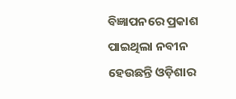ବିଜ୍ଞାପନରେ ପ୍ରକାଶ ପାଇଥିଲା ନବୀନ ହେଉଛନ୍ତି ଓଡ଼ିଶାର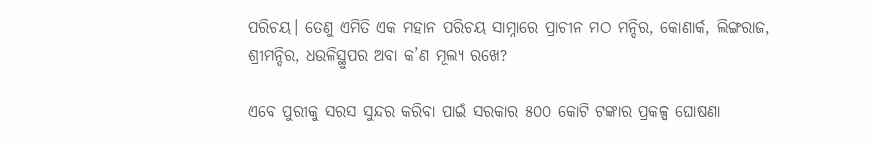ପରିଚୟ। ତେଣୁ ଏମିତି ଏକ ମହାନ ପରିଚୟ ସାମ୍ନାରେ ପ୍ରାଚୀନ ମଠ ମନ୍ଦିର, କୋଣାର୍କ, ଲିଙ୍ଗରାଜ, ଶ୍ରୀମନ୍ଦିର, ଧଉଳିସ୍ଥୁପର ଅବା କ’ଣ ମୂଲ୍ୟ ରଖେ?

ଏବେ ପୁରୀକୁ ସରସ ସୁନ୍ଦର କରିବା ପାଇଁ ସରକାର ୫୦୦ କୋଟି ଟଙ୍କାର ପ୍ରକଳ୍ପ ଘୋଷଣା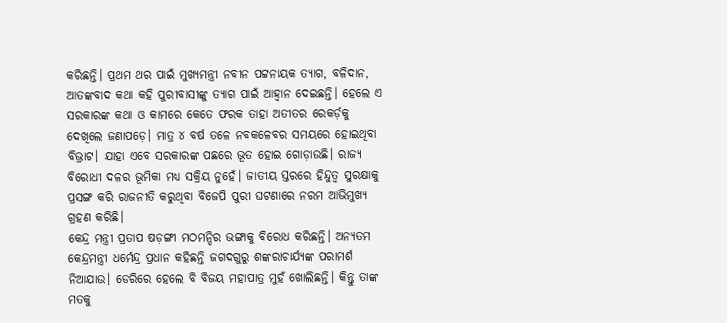କରିଛନ୍ତି। ପ୍ରଥମ ଥର ପାଇଁ ମୁଖ୍ୟମନ୍ତ୍ରୀ ନବୀନ ପଟ୍ଟନାୟକ ତ୍ୟାଗ, ବଳିଦାନ, ଆତଙ୍କବାଦ କଥା କହି ପୁରୀବାସୀଙ୍କୁ ତ୍ୟାଗ ପାଇଁ ଆହ୍ୱାନ ଦେଇଛନ୍ତି। ହେଲେ ଏ ସରକାରଙ୍କ କଥା ଓ କାମରେ କେତେ ଫରକ ତାହା ଅତୀତର ରେକର୍ଡ଼କୁ ଦେଖିଲେ ଜଣାପଡ଼େ। ମାତ୍ର ୪ ବର୍ଷ ତଳେ ନବକଳେବର ସମୟରେ ହୋଇଥିବା ବିଭ୍ରାଟ। ଯାହା ଏବେ ସରକାରଙ୍କ ପଛରେ ଭୂତ ହୋଇ ଗୋଡ଼ାଉଛି। ରାଜ୍ୟ ବିରୋଧୀ ଦଳର ଭୂମିକା ମଧ୍ୟ ସକ୍ରିୟ ନୁହେଁ। ଜାତୀୟ ସ୍ତରରେ ହିନ୍ଦୁତ୍ୱ ସୁରକ୍ଷାକୁ ପ୍ରସଙ୍ଗ କରି ରାଜନୀତି କରୁଥିବା ବିଜେପି ପୁରୀ ଘଟଣାରେ ନରମ ଆଭିମୁଖ୍ୟ ଗ୍ରହଣ କରିଛି।
କେନ୍ଦ୍ର ମନ୍ତ୍ରୀ ପ୍ରତାପ ଷଡ଼ଙ୍ଗୀ ମଠମନ୍ଦିର ଭଙ୍ଗାକୁ ବିରୋଧ କରିଛନ୍ତି। ଅନ୍ୟତମ କେନ୍ଦ୍ରମନ୍ତ୍ରୀ ଧର୍ମେନ୍ଦ୍ର ପ୍ରଧାନ କହିଛନ୍ତି ଜଗଦଗୁରୁ ଶଙ୍କରାଚାର୍ଯ୍ୟଙ୍କ ପରାମର୍ଶ ନିଆଯାଉ। ଡେରିରେ ହେଲେ ବି ବିଜୟ ମହାପାତ୍ର ମୁହଁ ଖୋଲିଛନ୍ତି। କିନ୍ତୁ ତାଙ୍କ ମତକୁ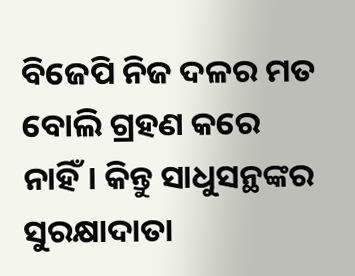ବିଜେପି ନିଜ ଦଳର ମତ ବୋଲି ଗ୍ରହଣ କରେ ନାହିଁ। କିନ୍ତୁ ସାଧୁସନ୍ଥଙ୍କର ସୁରକ୍ଷାଦାତା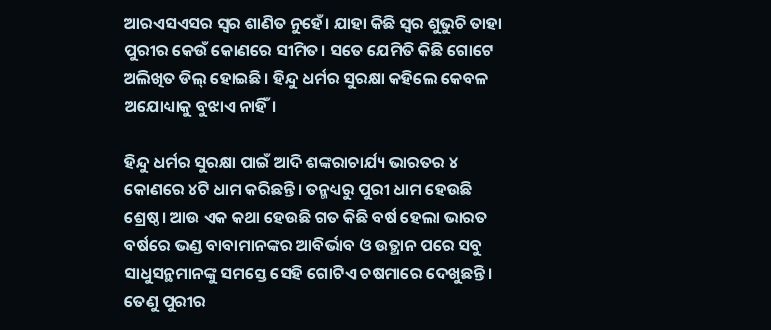ଆରଏସଏସର ସ୍ୱର ଶାଣିତ ନୁହେଁ। ଯାହା କିଛି ସ୍ୱର ଶୁଭୁଚି ତାହା ପୁରୀର କେଉଁ କୋଣରେ ସୀମିତ। ସତେ ଯେମିତି କିଛି ଗୋଟେ ଅଲିଖିତ ଡିଲ୍‌ ହୋଇଛି। ହିନ୍ଦୁ ଧର୍ମର ସୁରକ୍ଷା କହିଲେ କେବଳ ଅଯୋଧ୍ୟାକୁ ବୁଝାଏ ନାହିଁ।

ହିନ୍ଦୁ ଧର୍ମର ସୁରକ୍ଷା ପାଇଁ ଆଦି ଶଙ୍କରାଚାର୍ଯ୍ୟ ଭାରତର ୪ କୋଣରେ ୪ଟି ଧାମ କରିଛନ୍ତି। ତନ୍ମଧ୍ୟରୁ ପୁରୀ ଧାମ ହେଉଛି ଶ୍ରେଷ୍ଠ। ଆଉ ଏକ କଥା ହେଉଛି ଗତ କିଛି ବର୍ଷ ହେଲା ଭାରତ ବର୍ଷରେ ଭଣ୍ଡ ବାବାମାନଙ୍କର ଆବିର୍ଭାବ ଓ ଉତ୍ଥାନ ପରେ ସବୁ ସାଧୁସନ୍ଥମାନଙ୍କୁ ସମସ୍ତେ ସେହି ଗୋଟିଏ ଚଷମାରେ ଦେଖୁଛନ୍ତି। ତେଣୁ ପୁରୀର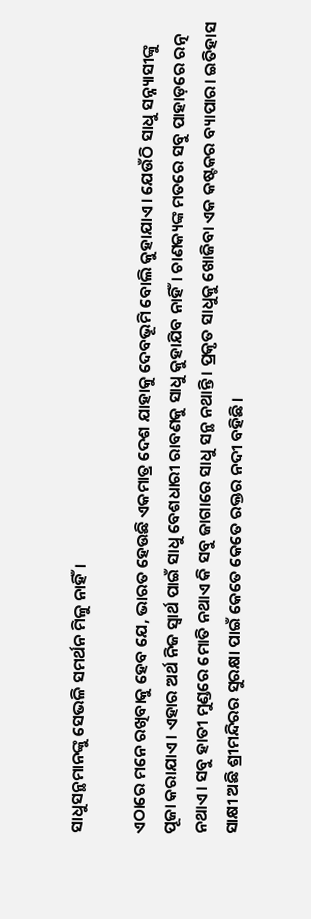ସାଧୁସନ୍ଥମାନଙ୍କୁ ସେଭଳି ସମର୍ଥନ ମିଳୁ ନାହିଁ।

ଏଠାରେ ମନେ ରଖିବାକୁ ହେବ ଯେ, ଭାରତ ହେଉଛି ଏକମାତ୍ର ଦେଶ ଯାହାକୁ ଦେବଭୂମି ବୋଲି କୁହାଯାଏ। ଯେଉଁଠି ସାଧୁ ସନ୍ନ୍ୟାସୀଙ୍କୁ ପୂଜା କରାଯାଏ। ଏହାର ଅର୍ଥ ନିଜ ସ୍ୱାର୍ଥ ପାଇଁ ସାଧୁ ବେଶଧାରୀ ରାବଣକୁ ସାଧୁ କୁହାଯିବ ନାହିଁ। ଚାଣକ୍ୟଙ୍କ ମତରେ ସବୁ ପାହାଡ଼ରେ ରତ୍ନ ନଥାଏ। ସବୁ ହାତୀ ମୁଣ୍ଡରେ ମୋତି ନଥାଏ କି ସବୁ ଜାଗାରେ ସାଧୁ ସନ୍ଥ ନଥାନ୍ତି। ପ୍ରକୃତ ସାଧୁକୁ ଖୋଜିବା ଏକ କଷ୍ଟକର ବ୍ୟାପାର। ଇତିହାସ ସାକ୍ଷୀ ଅଛି ଶ୍ରୀମନ୍ଦିରର ସୁରକ୍ଷା ପାଇଁ କେତେ କେତେ ରକ୍ତର ନଦୀ ବହିଛି।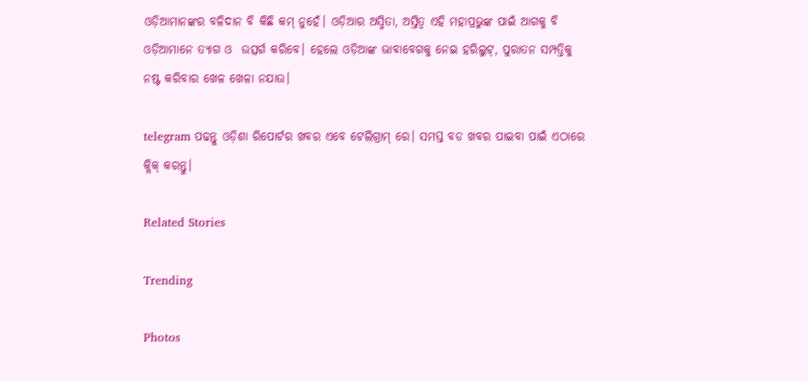ଓଡ଼ିଆମାନଙ୍କର ବଳିଦାନ ବି କିଛି କମ୍ ନୁହେଁ। ଓଡ଼ିଆର ଅସ୍ମିତା, ଅସ୍ତିତ୍ୱ ଏହି ମହାପ୍ରଭୁଙ୍କ ପାଇଁ ଆଗକୁ ବି ଓଡ଼ିଆମାନେ ତ୍ୟାଗ ଓ  ଉତ୍ସର୍ଗ କରିବେ। ହେଲେ ଓଡ଼ିଆଙ୍କ ଭାବାବେଗକୁ ନେଇ ହରିଲୁଟ୍‌, ପୁରାତନ ସମ୍ପତ୍ତିକୁ ନଷ୍ଟ କରିବାର ଖେଳ ଖେଳା ନଯାଉ।

telegram ପଢନ୍ତୁ ଓଡ଼ିଶା ରିପୋର୍ଟର ଖବର ଏବେ ଟେଲିଗ୍ରାମ୍ ରେ। ସମସ୍ତ ବଡ ଖବର ପାଇବା ପାଇଁ ଏଠାରେ କ୍ଲିକ୍ କରନ୍ତୁ।

Related Stories

Trending

Photos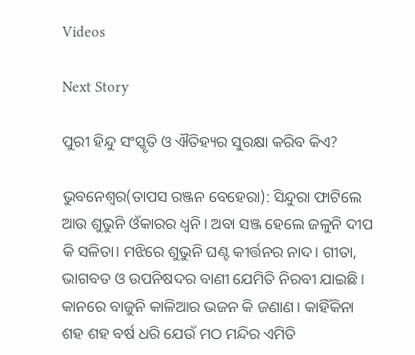Videos

Next Story

ପୁରୀ ହିନ୍ଦୁ ସଂସ୍କୃତି ଓ ଐତିହ୍ୟର ସୁରକ୍ଷା କରିବ କିଏ?

ଭୁବନେଶ୍ୱର(ତାପସ ରଞ୍ଜନ ବେହେରା): ସିନ୍ଦୁରା ଫାଟିଲେ ଆଉ ଶୁଭୁନି ଓଁକାରର ଧ୍ୱନି। ଅବା ସଞ୍ଜ ହେଲେ ଜଳୁନି ଦୀପ କି ସଳିତା। ମଝିରେ ଶୁଭୁନି ଘଣ୍ଟ କୀର୍ତ୍ତନର ନାଦ। ଗୀତା, ଭାଗବତ ଓ ଉପନିଷଦର ବାଣୀ ଯେମିତି ନିରବୀ ଯାଇଛି। କାନରେ ବାଜୁନି କାଳିଆର ଭଜନ କି ଜଣାଣ। କାହିଁକିନା ଶହ ଶହ ବର୍ଷ ଧରି ଯେଉଁ ମଠ ମନ୍ଦିର ଏମିତି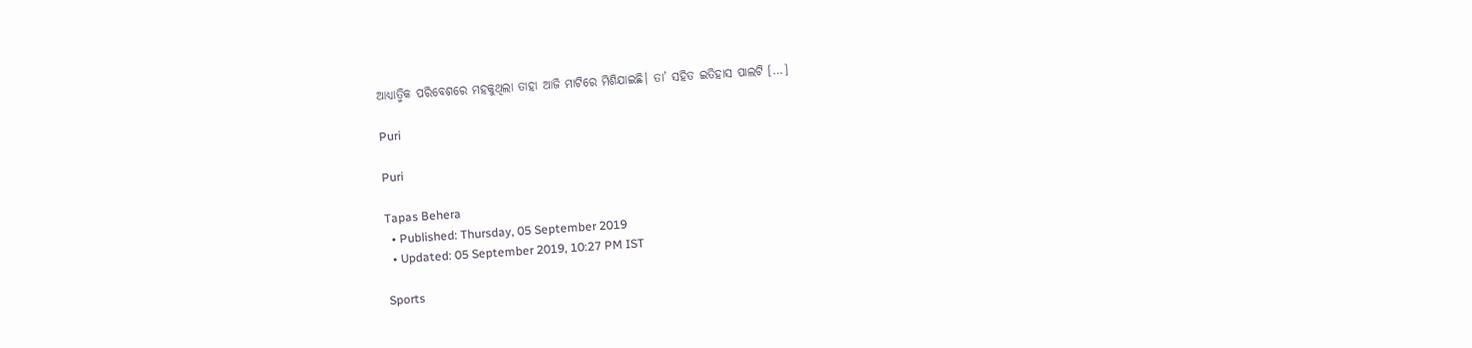ଆଧ୍ୟାତ୍ମିକ ପରିବେଶରେ ମହକୁଥିଲା ତାହା ଆଜି ମାଟିରେ ମିଶିଯାଇଛି। ତା’ ସହିତ ଇତିହାସ ପାଲଟି […]

Puri

Puri

Tapas Behera
  • Published: Thursday, 05 September 2019
  • Updated: 05 September 2019, 10:27 PM IST

Sports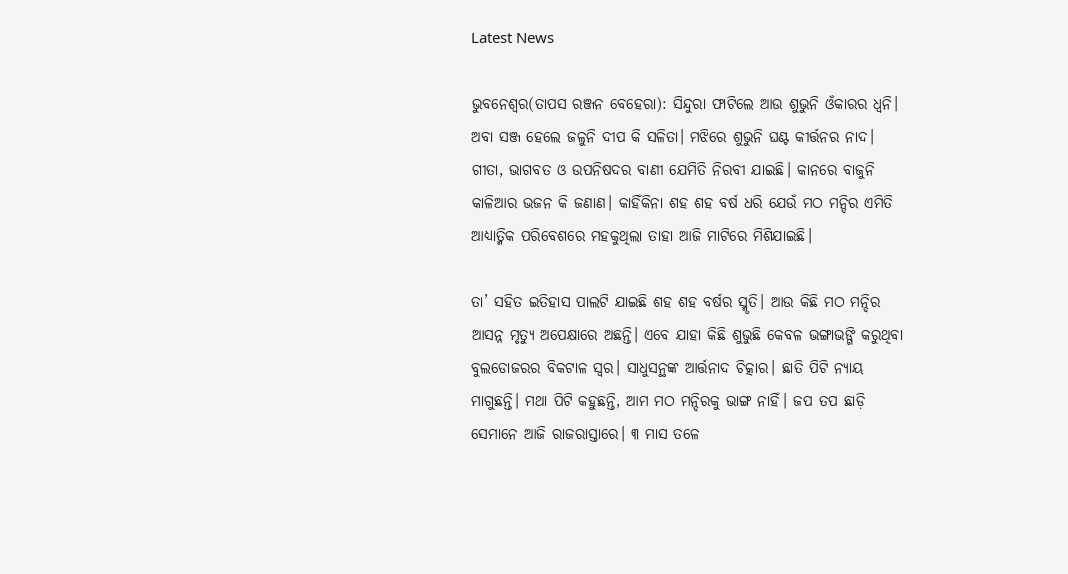Latest News

ଭୁବନେଶ୍ୱର(ତାପସ ରଞ୍ଜନ ବେହେରା): ସିନ୍ଦୁରା ଫାଟିଲେ ଆଉ ଶୁଭୁନି ଓଁକାରର ଧ୍ୱନି। ଅବା ସଞ୍ଜ ହେଲେ ଜଳୁନି ଦୀପ କି ସଳିତା। ମଝିରେ ଶୁଭୁନି ଘଣ୍ଟ କୀର୍ତ୍ତନର ନାଦ। ଗୀତା, ଭାଗବତ ଓ ଉପନିଷଦର ବାଣୀ ଯେମିତି ନିରବୀ ଯାଇଛି। କାନରେ ବାଜୁନି କାଳିଆର ଭଜନ କି ଜଣାଣ। କାହିଁକିନା ଶହ ଶହ ବର୍ଷ ଧରି ଯେଉଁ ମଠ ମନ୍ଦିର ଏମିତି ଆଧ୍ୟାତ୍ମିକ ପରିବେଶରେ ମହକୁଥିଲା ତାହା ଆଜି ମାଟିରେ ମିଶିଯାଇଛି।

ତା’ ସହିତ ଇତିହାସ ପାଲଟି ଯାଇଛି ଶହ ଶହ ବର୍ଷର ସ୍ମୃତି। ଆଉ କିଛି ମଠ ମନ୍ଦିର ଆସନ୍ନ ମୃତ୍ୟୁ ଅପେକ୍ଷାରେ ଅଛନ୍ତି। ଏବେ ଯାହା କିଛି ଶୁଭୁଛି କେବଳ ଭଙ୍ଗାଭଙ୍ଗି କରୁଥିବା ବୁଲଡୋଜରର ବିକଟାଳ ସ୍ୱର। ସାଧୁସନ୍ଥଙ୍କ ଆର୍ତ୍ତନାଦ ଚିତ୍କାର। ଛାତି ପିଟି ନ୍ୟାୟ ମାଗୁଛନ୍ତି। ମଥା ପିଟି କହୁଛନ୍ତି, ଆମ ମଠ ମନ୍ଦିରକୁ ଭାଙ୍ଗ ନାହିଁ। ଜପ ତପ ଛାଡ଼ି ସେମାନେ ଆଜି ରାଜରାସ୍ତାରେ। ୩ ମାସ ତଳେ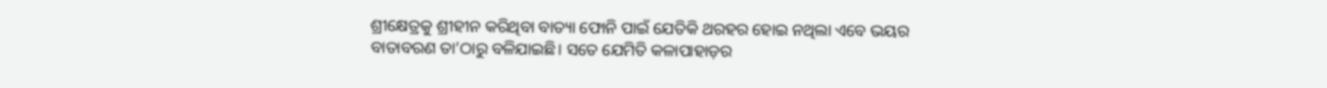ଶ୍ରୀକ୍ଷେତ୍ରକୁ ଶ୍ରୀହୀନ କରିଥିବା ବାତ୍ୟା ଫୋନି ପାଇଁ ଯେତିକି ଥରହର ହୋଇ ନଥିଲା ଏବେ ଭୟର ବାତାବରଣ ତା’ଠାରୁ ବଳିଯାଇଛି। ସତେ ଯେମିତି କଳାପାହାଡ଼ର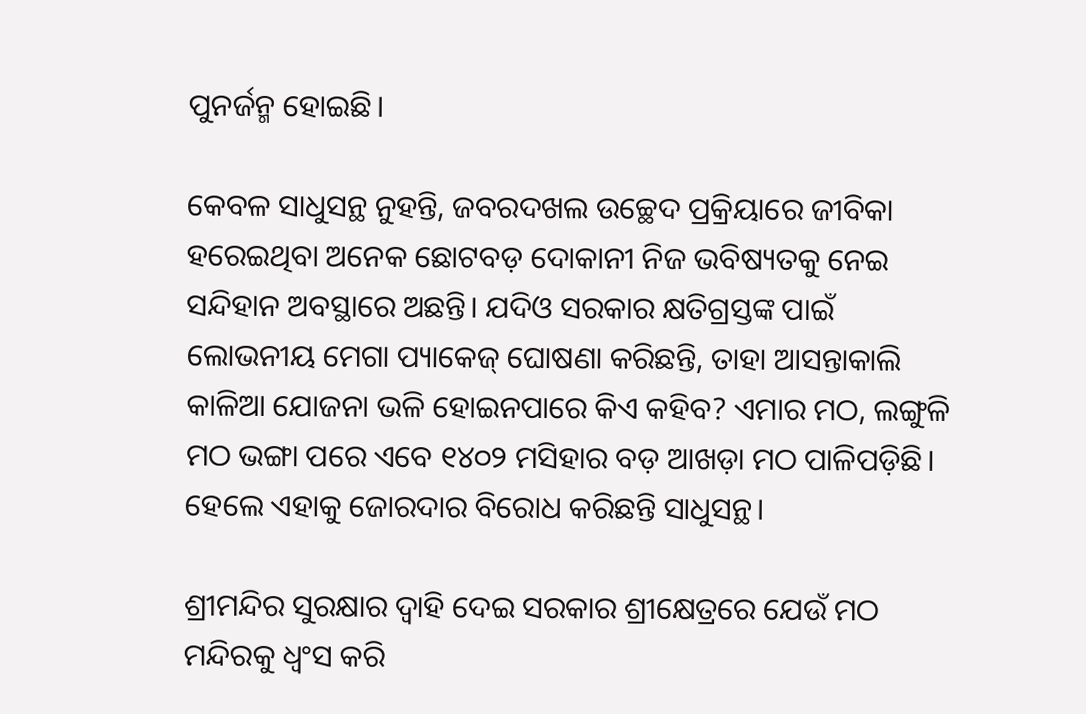ପୁନର୍ଜନ୍ମ ହୋଇଛି।

କେବଳ ସାଧୁସନ୍ଥ ନୁହନ୍ତି, ଜବରଦଖଲ ଉଚ୍ଛେଦ ପ୍ରକ୍ରିୟାରେ ଜୀବିକା ହରେଇଥିବା ଅନେକ ଛୋଟବଡ଼ ଦୋକାନୀ ନିଜ ଭବିଷ୍ୟତକୁ ନେଇ ସନ୍ଦିହାନ ଅବସ୍ଥାରେ ଅଛନ୍ତି। ଯଦିଓ ସରକାର କ୍ଷତିଗ୍ରସ୍ତଙ୍କ ପାଇଁ ଲୋଭନୀୟ ମେଗା ପ୍ୟାକେଜ୍‌ ଘୋଷଣା କରିଛନ୍ତି, ତାହା ଆସନ୍ତାକାଲି କାଳିଆ ଯୋଜନା ଭଳି ହୋଇନପାରେ କିଏ କହିବ? ଏମାର ମଠ, ଲଙ୍ଗୁଳି ମଠ ଭଙ୍ଗା ପରେ ଏବେ ୧୪୦୨ ମସିହାର ବଡ଼ ଆଖଡ଼ା ମଠ ପାଳିପଡ଼ିଛି। ହେଲେ ଏହାକୁ ଜୋରଦାର ବିରୋଧ କରିଛନ୍ତି ସାଧୁସନ୍ଥ।

ଶ୍ରୀମନ୍ଦିର ସୁରକ୍ଷାର ଦ୍ୱାହି ଦେଇ ସରକାର ଶ୍ରୀକ୍ଷେତ୍ରରେ ଯେଉଁ ମଠ ମନ୍ଦିରକୁ ଧ୍ୱଂସ କରି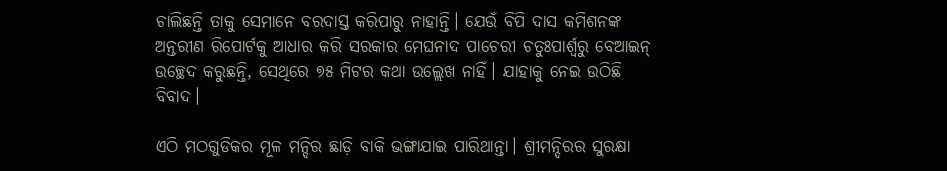ଚାଲିଛନ୍ତି ତାକୁ ସେମାନେ ବରଦାସ୍ତ କରିପାରୁ ନାହାନ୍ତି। ଯେଉଁ ବିପି ଦାସ କମିଶନଙ୍କ ଅନ୍ତରୀଣ ରିପୋର୍ଟକୁ ଆଧାର କରି ସରକାର ମେଘନାଦ ପାଚେରୀ ଚତୁଃପାର୍ଶ୍ୱରୁ ବେଆଇନ୍ ଉଚ୍ଛେଦ କରୁଛନ୍ତି, ସେଥିରେ ୭୫ ମିଟର କଥା ଉଲ୍ଲେଖ ନାହିଁ। ଯାହାକୁ ନେଇ ଉଠିଛି ବିବାଦ।

ଏଠି ମଠଗୁଡିକର ମୂଳ ମନ୍ଦିର ଛାଡ଼ି ବାକି ଭଙ୍ଗାଯାଇ ପାରିଥାନ୍ତା। ଶ୍ରୀମନ୍ଦିରର ସୁରକ୍ଷା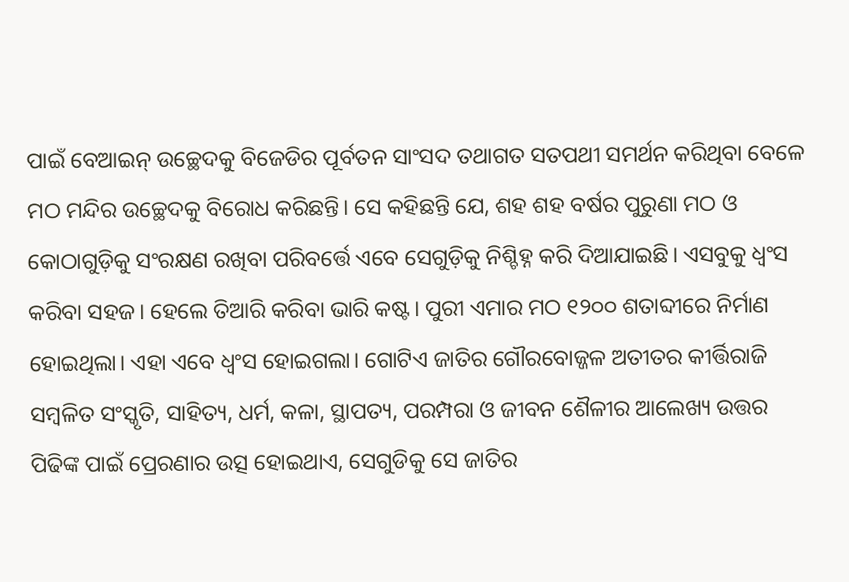ପାଇଁ ବେଆଇନ୍ ଉଚ୍ଛେଦକୁ ବିଜେଡିର ପୂର୍ବତନ ସାଂସଦ ତଥାଗତ ସତପଥୀ ସମର୍ଥନ କରିଥିବା ବେଳେ ମଠ ମନ୍ଦିର ଉଚ୍ଛେଦକୁ ବିରୋଧ କରିଛନ୍ତି। ସେ କହିଛନ୍ତି ଯେ, ଶହ ଶହ ବର୍ଷର ପୁରୁଣା ମଠ ଓ କୋଠାଗୁଡ଼ିକୁ ସଂରକ୍ଷଣ ରଖିବା ପରିବର୍ତ୍ତେ ଏବେ ସେଗୁଡ଼ିକୁ ନିଶ୍ଚିହ୍ନ କରି ଦିଆଯାଇଛି। ଏସବୁକୁ ଧ୍ୱଂସ କରିବା ସହଜ। ହେଲେ ତିଆରି କରିବା ଭାରି କଷ୍ଟ। ପୁରୀ ଏମାର ମଠ ୧୨୦୦ ଶତାବ୍ଦୀରେ ନିର୍ମାଣ ହୋଇଥିଲା। ଏହା ଏବେ ଧ୍ୱଂସ ହୋଇଗଲା। ଗୋଟିଏ ଜାତିର ଗୌରବୋଜ୍ଜଳ ଅତୀତର କୀର୍ତ୍ତିରାଜି ସମ୍ବଳିତ ସଂସ୍କୃତି, ସାହିତ୍ୟ, ଧର୍ମ, କଳା, ସ୍ଥାପତ୍ୟ, ପରମ୍ପରା ଓ ଜୀବନ ଶୈଳୀର ଆଲେଖ୍ୟ ଉତ୍ତର ପିଢିଙ୍କ ପାଇଁ ପ୍ରେରଣାର ଉତ୍ସ ହୋଇଥାଏ, ସେଗୁଡିକୁ ସେ ଜାତିର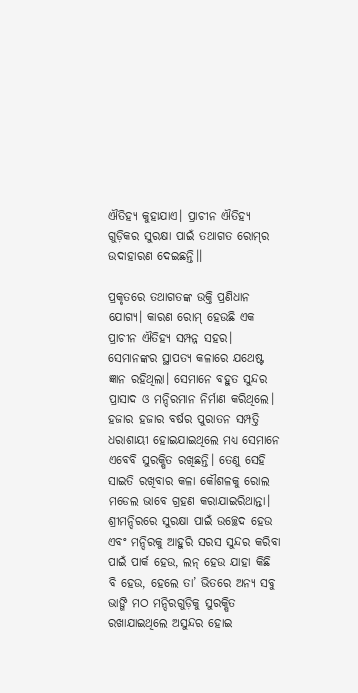ଐତିହ୍ୟ କୁହାଯାଏ। ପ୍ରାଚୀନ ଐତିହ୍ୟ ଗୁଡ଼ିକର ସୁରକ୍ଷା ପାଇଁ ତଥାଗତ ରୋମ୍‌ର ଉଦାହାରଣ ଦେଇଛନ୍ତି।।

ପ୍ରକୃତରେ ତଥାଗତଙ୍କ ଉକ୍ତି ପ୍ରଣିଧାନ ଯୋଗ୍ୟ। କାରଣ ରୋମ୍‌ ହେଉଛି ଏକ ପ୍ରାଚୀନ ଐତିହ୍ୟ ସମ୍ପନ୍ନ ସହର। ସେମାନଙ୍କର ସ୍ଥାପତ୍ୟ କଳାରେ ଯଥେଷ୍ଟ ଜ୍ଞାନ ରହିଥିଲା। ସେମାନେ ବହୁତ ସୁନ୍ଦର ପ୍ରାସାଦ ଓ ମନ୍ଦିରମାନ ନିର୍ମାଣ କରିଥିଲେ। ହଜାର ହଜାର ବର୍ଷର ପୁରାତନ ସମ୍ପତ୍ତି ଧରାଶାୟୀ ହୋଇଯାଇଥିଲେ ମଧ୍ୟ ସେମାନେ ଏବେବି ସୁରକ୍ଷିତ ରଖିଛନ୍ତି। ତେଣୁ ସେହି ସାଇତି ରଖିବାର କଳା କୌଶଳକୁ ରୋଲ ମଡେଲ ଭାବେ ଗ୍ରହଣ କରାଯାଇରିଥାନ୍ତା। ଶ୍ରୀମନ୍ଦିରରେ ସୁରକ୍ଷା ପାଇଁ ଉଚ୍ଛେଦ ହେଉ ଏବଂ ମନ୍ଦିରକୁ ଆହୁରି ସରସ ସୁନ୍ଦର କରିବା ପାଇଁ ପାର୍କ ହେଉ, ଲନ୍‌ ହେଉ ଯାହା କିଛି ବି ହେଉ, ହେଲେ ତା’ ଭିତରେ ଅନ୍ୟ ସବୁ ଭାଙ୍ଗି ମଠ ମନ୍ଦିରଗୁଡ଼ିକୁ ସୁରକ୍ଷିତ ରଖାଯାଇଥିଲେ ଅସୁନ୍ଦର ହୋଇ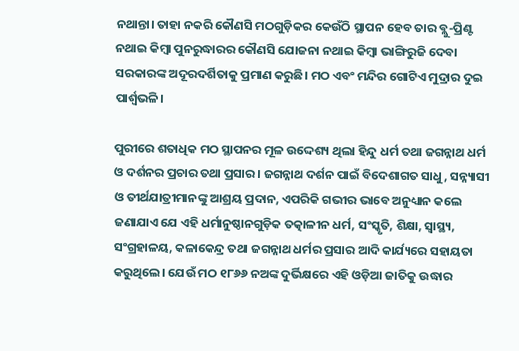ନଥାନ୍ତା। ତାହା ନକରି କୌଣସି ମଠଗୁଡ଼ିକର କେଉଁଠି ସ୍ଥାପନ ହେବ ତାର ବ୍ଲୁ-ପ୍ରିଣ୍ଟ ନଥାଇ କିମ୍ବା ପୁନରୁଦ୍ଧାରର କୌଣସି ଯୋଜନା ନଥାଇ କିମ୍ବା ଭାଙ୍ଗିରୁଜି ଦେବା ସରକାରଙ୍କ ଅଦୂରଦର୍ଶିତାକୁ ପ୍ରମାଣ କରୁଛି। ମଠ ଏବଂ ମନ୍ଦିର ଗୋଟିଏ ମୁଦ୍ରାର ଦୁଇ ପାର୍ଶ୍ୱଭଳି।

ପୁରୀରେ ଶତାଧିକ ମଠ ସ୍ଥାପନର ମୂଳ ଉଦ୍ଦେଶ୍ୟ ଥିଲା ହିନ୍ଦୁ ଧର୍ମ ତଥା ଜଗନ୍ନାଥ ଧର୍ମ ଓ ଦର୍ଶନର ପ୍ରଚାର ତଥା ପ୍ରସାର। ଜଗନ୍ନାଥ ଦର୍ଶନ ପାଇଁ ବିଦେଶାଗତ ସାଧୁ, ସନ୍ନ୍ୟାସୀ ଓ ତୀର୍ଥଯାତ୍ରୀମାନଙ୍କୁ ଆଶ୍ରୟ ପ୍ରଦାନ, ଏପରିକି ଗଭୀର ଭାବେ ଅନୁଧ୍ୟାନ କଲେ ଜଣାଯାଏ ଯେ ଏହି ଧର୍ମାନୁଷ୍ଠାନଗୁଡ଼ିକ ତତ୍କାଳୀନ ଧର୍ମ, ସଂସ୍କୃତି, ଶିକ୍ଷା, ସ୍ୱାସ୍ଥ୍ୟ, ସଂଗ୍ରହାଳୟ, କଳାକେନ୍ଦ୍ର ତଥା ଜଗନ୍ନାଥ ଧର୍ମର ପ୍ରସାର ଆଦି କାର୍ଯ୍ୟରେ ସହାୟତା କରୁଥିଲେ। ଯେଉଁ ମଠ ୧୮୬୬ ନଅଙ୍କ ଦୁର୍ଭିକ୍ଷରେ ଏହି ଓଡ଼ିଆ ଜାତିକୁ ଉଦ୍ଧାର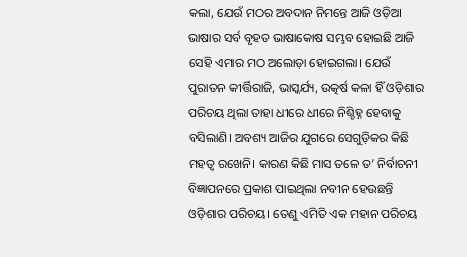କଲା, ଯେଉଁ ମଠର ଅବଦାନ ନିମନ୍ତେ ଆଜି ଓଡ଼ିଆ ଭାଷାର ସର୍ବ ବୃହତ ଭାଷାକୋଷ ସମ୍ଭବ ହୋଇଛି ଆଜି ସେହି ଏମାର ମଠ ଅଲୋଡ଼ା ହୋଇଗଲା। ଯେଉଁ ପୁରାତନ କୀର୍ତ୍ତିରାଜି, ଭାସ୍କର୍ଯ୍ୟ, ଉତ୍କର୍ଷ କଳା ହିଁ ଓଡ଼ିଶାର ପରିଚୟ ଥିଲା ତାହା ଧୀରେ ଧୀରେ ନିଶ୍ଚିହ୍ନ ହେବାକୁ ବସିଲାଣି। ଅବଶ୍ୟ ଆଜିର ଯୁଗରେ ସେଗୁଡ଼ିକର କିଛି ମହତ୍ୱ ରଖେନି। କାରଣ କିଛି ମାସ ତଳେ ତ’ ନିର୍ବାଚନୀ ବିଜ୍ଞାପନରେ ପ୍ରକାଶ ପାଇଥିଲା ନବୀନ ହେଉଛନ୍ତି ଓଡ଼ିଶାର ପରିଚୟ। ତେଣୁ ଏମିତି ଏକ ମହାନ ପରିଚୟ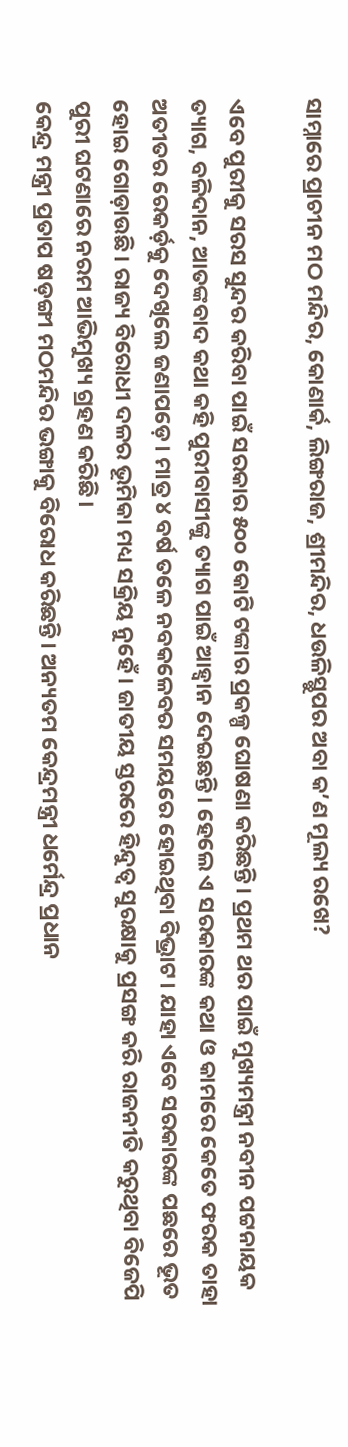ସାମ୍ନାରେ ପ୍ରାଚୀନ ମଠ ମନ୍ଦିର, କୋଣାର୍କ, ଲିଙ୍ଗରାଜ, ଶ୍ରୀମନ୍ଦିର, ଧଉଳିସ୍ଥୁପର ଅବା କ’ଣ ମୂଲ୍ୟ ରଖେ?

ଏବେ ପୁରୀକୁ ସରସ ସୁନ୍ଦର କରିବା ପାଇଁ ସରକାର ୫୦୦ କୋଟି ଟଙ୍କାର ପ୍ରକଳ୍ପ ଘୋଷଣା କରିଛନ୍ତି। ପ୍ରଥମ ଥର ପାଇଁ ମୁଖ୍ୟମନ୍ତ୍ରୀ ନବୀନ ପଟ୍ଟନାୟକ ତ୍ୟାଗ, ବଳିଦାନ, ଆତଙ୍କବାଦ କଥା କହି ପୁରୀବାସୀଙ୍କୁ ତ୍ୟାଗ ପାଇଁ ଆହ୍ୱାନ ଦେଇଛନ୍ତି। ହେଲେ ଏ ସରକାରଙ୍କ କଥା ଓ କାମରେ କେତେ ଫରକ ତାହା ଅତୀତର ରେକର୍ଡ଼କୁ ଦେଖିଲେ ଜଣାପଡ଼େ। ମାତ୍ର ୪ ବର୍ଷ ତଳେ ନବକଳେବର ସମୟରେ ହୋଇଥିବା ବିଭ୍ରାଟ। ଯାହା ଏବେ ସରକାରଙ୍କ ପଛରେ ଭୂତ ହୋଇ ଗୋଡ଼ାଉଛି। ରାଜ୍ୟ ବିରୋଧୀ ଦଳର ଭୂମିକା ମଧ୍ୟ ସକ୍ରିୟ ନୁହେଁ। ଜାତୀୟ ସ୍ତରରେ ହିନ୍ଦୁତ୍ୱ ସୁରକ୍ଷାକୁ ପ୍ରସଙ୍ଗ କରି ରାଜନୀତି କରୁଥିବା ବିଜେପି ପୁରୀ ଘଟଣାରେ ନରମ ଆଭିମୁଖ୍ୟ ଗ୍ରହଣ କରିଛି।
କେନ୍ଦ୍ର ମନ୍ତ୍ରୀ ପ୍ରତାପ ଷଡ଼ଙ୍ଗୀ ମଠମନ୍ଦିର ଭଙ୍ଗାକୁ ବିରୋଧ କରିଛନ୍ତି। ଅନ୍ୟତମ କେନ୍ଦ୍ରମନ୍ତ୍ରୀ ଧର୍ମେନ୍ଦ୍ର ପ୍ରଧାନ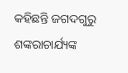କହିଛନ୍ତି ଜଗଦଗୁରୁ ଶଙ୍କରାଚାର୍ଯ୍ୟଙ୍କ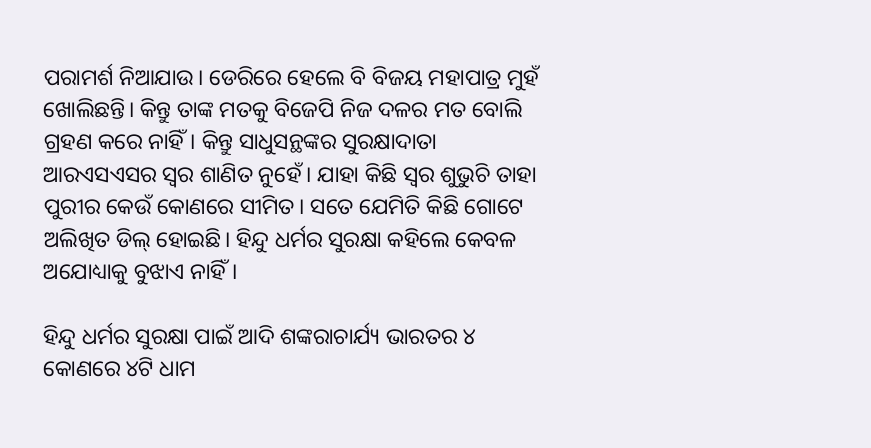ପରାମର୍ଶ ନିଆଯାଉ। ଡେରିରେ ହେଲେ ବି ବିଜୟ ମହାପାତ୍ର ମୁହଁ ଖୋଲିଛନ୍ତି। କିନ୍ତୁ ତାଙ୍କ ମତକୁ ବିଜେପି ନିଜ ଦଳର ମତ ବୋଲି ଗ୍ରହଣ କରେ ନାହିଁ। କିନ୍ତୁ ସାଧୁସନ୍ଥଙ୍କର ସୁରକ୍ଷାଦାତା ଆରଏସଏସର ସ୍ୱର ଶାଣିତ ନୁହେଁ। ଯାହା କିଛି ସ୍ୱର ଶୁଭୁଚି ତାହା ପୁରୀର କେଉଁ କୋଣରେ ସୀମିତ। ସତେ ଯେମିତି କିଛି ଗୋଟେ ଅଲିଖିତ ଡିଲ୍‌ ହୋଇଛି। ହିନ୍ଦୁ ଧର୍ମର ସୁରକ୍ଷା କହିଲେ କେବଳ ଅଯୋଧ୍ୟାକୁ ବୁଝାଏ ନାହିଁ।

ହିନ୍ଦୁ ଧର୍ମର ସୁରକ୍ଷା ପାଇଁ ଆଦି ଶଙ୍କରାଚାର୍ଯ୍ୟ ଭାରତର ୪ କୋଣରେ ୪ଟି ଧାମ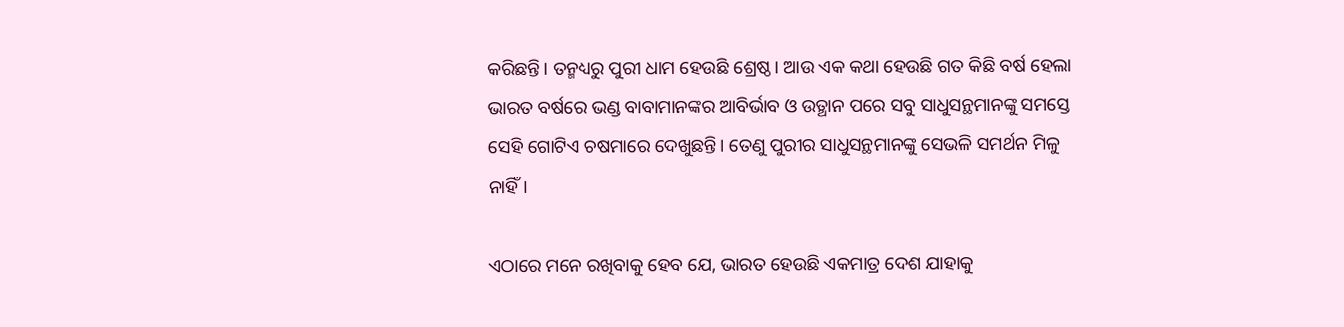କରିଛନ୍ତି। ତନ୍ମଧ୍ୟରୁ ପୁରୀ ଧାମ ହେଉଛି ଶ୍ରେଷ୍ଠ। ଆଉ ଏକ କଥା ହେଉଛି ଗତ କିଛି ବର୍ଷ ହେଲା ଭାରତ ବର୍ଷରେ ଭଣ୍ଡ ବାବାମାନଙ୍କର ଆବିର୍ଭାବ ଓ ଉତ୍ଥାନ ପରେ ସବୁ ସାଧୁସନ୍ଥମାନଙ୍କୁ ସମସ୍ତେ ସେହି ଗୋଟିଏ ଚଷମାରେ ଦେଖୁଛନ୍ତି। ତେଣୁ ପୁରୀର ସାଧୁସନ୍ଥମାନଙ୍କୁ ସେଭଳି ସମର୍ଥନ ମିଳୁ ନାହିଁ।

ଏଠାରେ ମନେ ରଖିବାକୁ ହେବ ଯେ, ଭାରତ ହେଉଛି ଏକମାତ୍ର ଦେଶ ଯାହାକୁ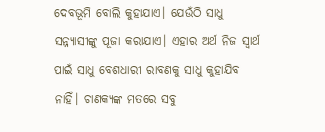ଦେବଭୂମି ବୋଲି କୁହାଯାଏ। ଯେଉଁଠି ସାଧୁ ସନ୍ନ୍ୟାସୀଙ୍କୁ ପୂଜା କରାଯାଏ। ଏହାର ଅର୍ଥ ନିଜ ସ୍ୱାର୍ଥ ପାଇଁ ସାଧୁ ବେଶଧାରୀ ରାବଣକୁ ସାଧୁ କୁହାଯିବ ନାହିଁ। ଚାଣକ୍ୟଙ୍କ ମତରେ ସବୁ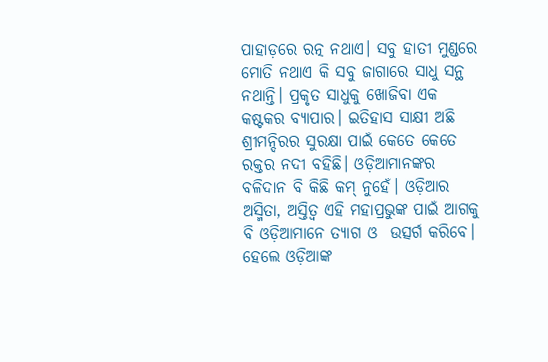ପାହାଡ଼ରେ ରତ୍ନ ନଥାଏ। ସବୁ ହାତୀ ମୁଣ୍ଡରେ ମୋତି ନଥାଏ କି ସବୁ ଜାଗାରେ ସାଧୁ ସନ୍ଥ ନଥାନ୍ତି। ପ୍ରକୃତ ସାଧୁକୁ ଖୋଜିବା ଏକ କଷ୍ଟକର ବ୍ୟାପାର। ଇତିହାସ ସାକ୍ଷୀ ଅଛି ଶ୍ରୀମନ୍ଦିରର ସୁରକ୍ଷା ପାଇଁ କେତେ କେତେ ରକ୍ତର ନଦୀ ବହିଛି। ଓଡ଼ିଆମାନଙ୍କର ବଳିଦାନ ବି କିଛି କମ୍ ନୁହେଁ। ଓଡ଼ିଆର ଅସ୍ମିତା, ଅସ୍ତିତ୍ୱ ଏହି ମହାପ୍ରଭୁଙ୍କ ପାଇଁ ଆଗକୁ ବି ଓଡ଼ିଆମାନେ ତ୍ୟାଗ ଓ  ଉତ୍ସର୍ଗ କରିବେ। ହେଲେ ଓଡ଼ିଆଙ୍କ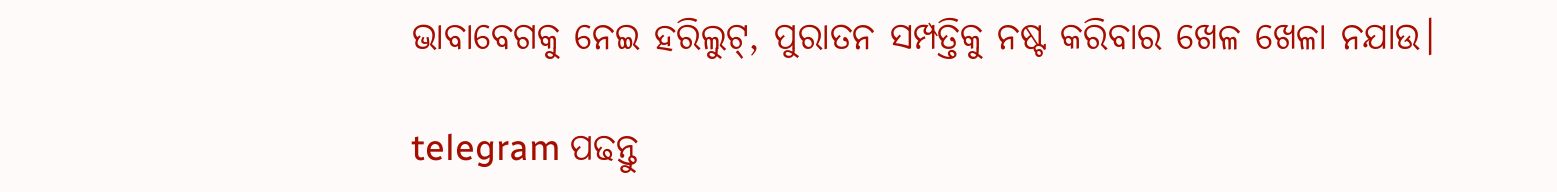ଭାବାବେଗକୁ ନେଇ ହରିଲୁଟ୍‌, ପୁରାତନ ସମ୍ପତ୍ତିକୁ ନଷ୍ଟ କରିବାର ଖେଳ ଖେଳା ନଯାଉ।

telegram ପଢନ୍ତୁ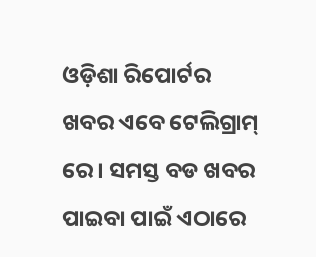ଓଡ଼ିଶା ରିପୋର୍ଟର ଖବର ଏବେ ଟେଲିଗ୍ରାମ୍ ରେ। ସମସ୍ତ ବଡ ଖବର ପାଇବା ପାଇଁ ଏଠାରେ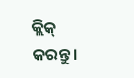କ୍ଲିକ୍ କରନ୍ତୁ।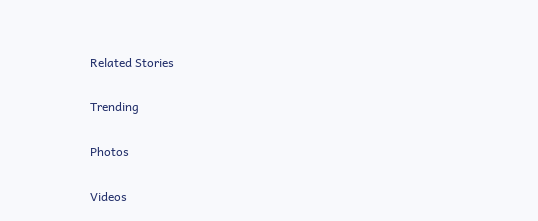Related Stories

Trending

Photos

Videos